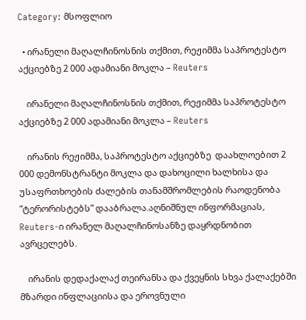Category: მსოფლიო

  • ირანელი მაღალჩინოსნის თქმით, რეჟიმმა საპროტესტო აქციებზე 2 000 ადამიანი მოკლა – Reuters

    ირანელი მაღალჩინოსნის თქმით, რეჟიმმა საპროტესტო აქციებზე 2 000 ადამიანი მოკლა – Reuters

    ირანის რეჟიმმა, საპროტესტო აქციებზე  დაახლოებით 2 000 დემონსტრანტი მოკლა და დახოცილი ხალხისა და უსაფრთხოების ძალების თანამშრომლების რაოდენობა “ტერორისტებს” დააბრალა.აღნიშნულ ინფორმაციას, Reuters-ი ირანელ მაღალჩინოსანზე დაყრდნობით ავრცელებს.

    ირანის დედაქალაქ თეირანსა და ქვეყნის სხვა ქალაქებში მზარდი ინფლაციისა და ეროვნული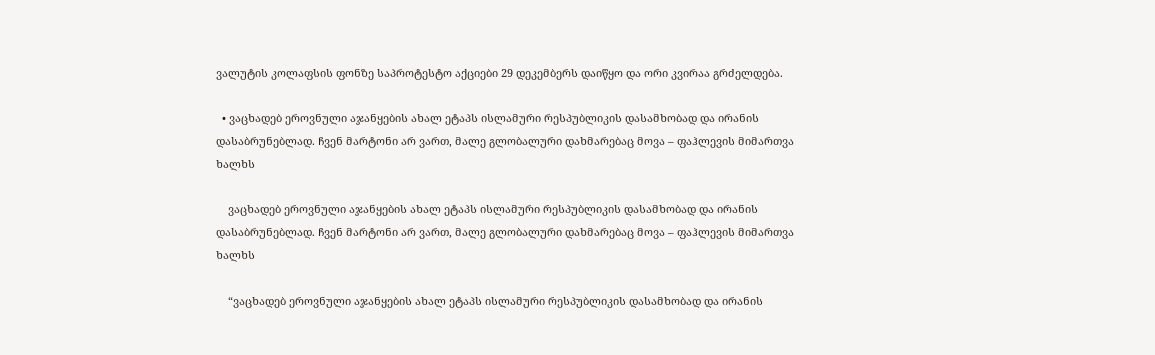ვალუტის კოლაფსის ფონზე საპროტესტო აქციები 29 დეკემბერს დაიწყო და ორი კვირაა გრძელდება.

  • ვაცხადებ ეროვნული აჯანყების ახალ ეტაპს ისლამური რესპუბლიკის დასამხობად და ირანის დასაბრუნებლად. ჩვენ მარტონი არ ვართ, მალე გლობალური დახმარებაც მოვა – ფაჰლევის მიმართვა ხალხს

    ვაცხადებ ეროვნული აჯანყების ახალ ეტაპს ისლამური რესპუბლიკის დასამხობად და ირანის დასაბრუნებლად. ჩვენ მარტონი არ ვართ, მალე გლობალური დახმარებაც მოვა – ფაჰლევის მიმართვა ხალხს

    “ვაცხადებ ეროვნული აჯანყების ახალ ეტაპს ისლამური რესპუბლიკის დასამხობად და ირანის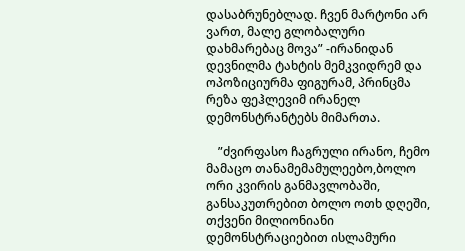დასაბრუნებლად. ჩვენ მარტონი არ ვართ, მალე გლობალური დახმარებაც მოვა” -ირანიდან დევნილმა ტახტის მემკვიდრემ და ოპოზიციურმა ფიგურამ, პრინცმა რეზა ფეჰლევიმ ირანელ დემონსტრანტებს მიმართა.

    ”ძვირფასო ჩაგრული ირანო, ჩემო მამაცო თანამემამულეებო,ბოლო ორი კვირის განმავლობაში, განსაკუთრებით ბოლო ოთხ დღეში, თქვენი მილიონიანი დემონსტრაციებით ისლამური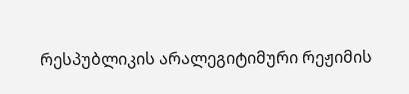რესპუბლიკის არალეგიტიმური რეჟიმის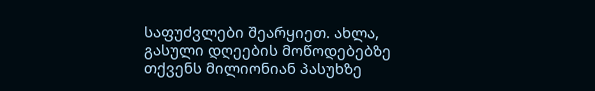საფუძვლები შეარყიეთ. ახლა, გასული დღეების მოწოდებებზე თქვენს მილიონიან პასუხზე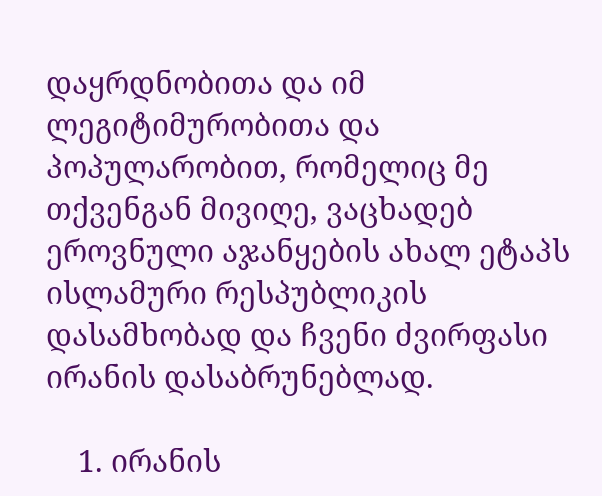დაყრდნობითა და იმ ლეგიტიმურობითა და პოპულარობით, რომელიც მე თქვენგან მივიღე, ვაცხადებ ეროვნული აჯანყების ახალ ეტაპს ისლამური რესპუბლიკის დასამხობად და ჩვენი ძვირფასი ირანის დასაბრუნებლად.

    1. ირანის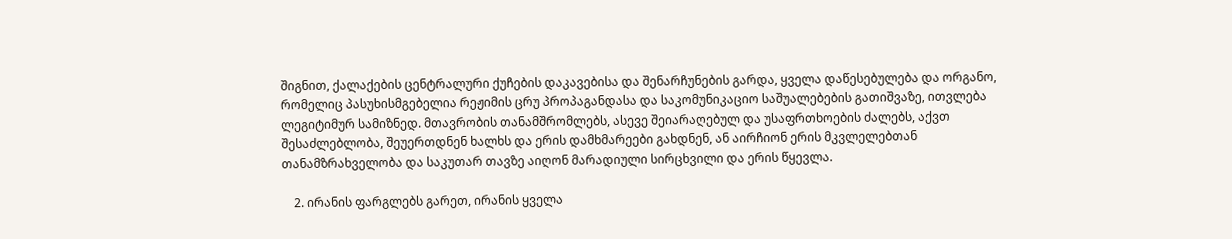შიგნით, ქალაქების ცენტრალური ქუჩების დაკავებისა და შენარჩუნების გარდა, ყველა დაწესებულება და ორგანო, რომელიც პასუხისმგებელია რეჟიმის ცრუ პროპაგანდასა და საკომუნიკაციო საშუალებების გათიშვაზე, ითვლება ლეგიტიმურ სამიზნედ. მთავრობის თანამშრომლებს, ასევე შეიარაღებულ და უსაფრთხოების ძალებს, აქვთ შესაძლებლობა, შეუერთდნენ ხალხს და ერის დამხმარეები გახდნენ, ან აირჩიონ ერის მკვლელებთან თანამზრახველობა და საკუთარ თავზე აიღონ მარადიული სირცხვილი და ერის წყევლა.

    2. ირანის ფარგლებს გარეთ, ირანის ყველა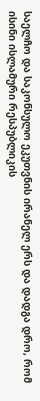საელჩო და საკონსულო ეკუთვნის ირანელ ერს და დადგა დრო, რომ ისინი ისლამური რესპუბლიკის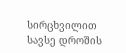სირცხვილით სავსე დროშის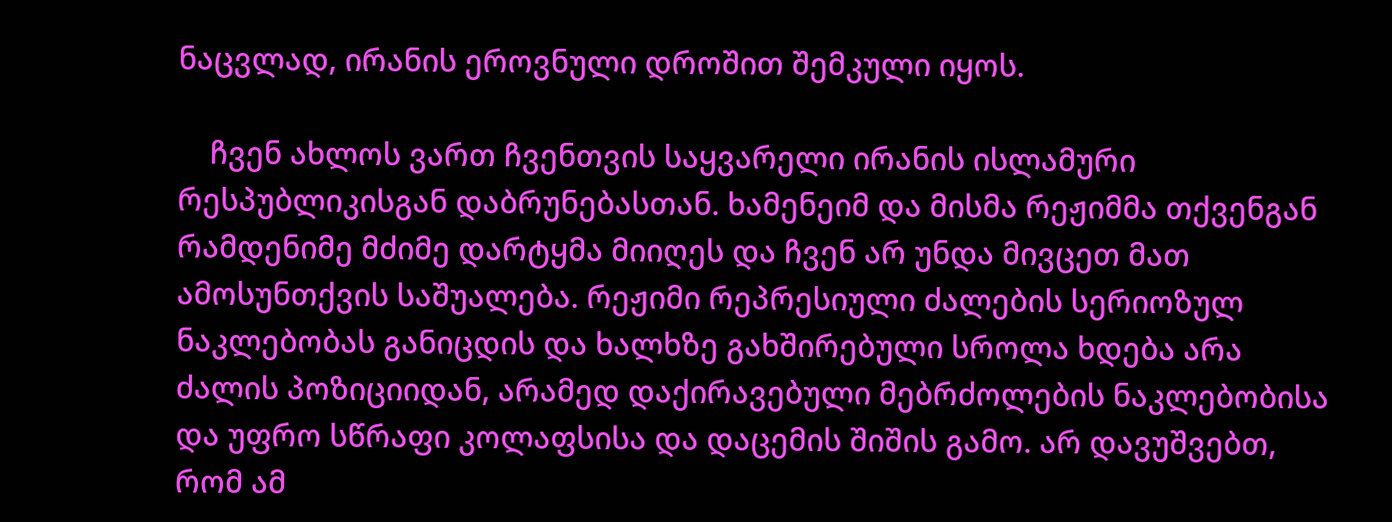ნაცვლად, ირანის ეროვნული დროშით შემკული იყოს.

    ჩვენ ახლოს ვართ ჩვენთვის საყვარელი ირანის ისლამური რესპუბლიკისგან დაბრუნებასთან. ხამენეიმ და მისმა რეჟიმმა თქვენგან რამდენიმე მძიმე დარტყმა მიიღეს და ჩვენ არ უნდა მივცეთ მათ ამოსუნთქვის საშუალება. რეჟიმი რეპრესიული ძალების სერიოზულ ნაკლებობას განიცდის და ხალხზე გახშირებული სროლა ხდება არა ძალის პოზიციიდან, არამედ დაქირავებული მებრძოლების ნაკლებობისა და უფრო სწრაფი კოლაფსისა და დაცემის შიშის გამო. არ დავუშვებთ, რომ ამ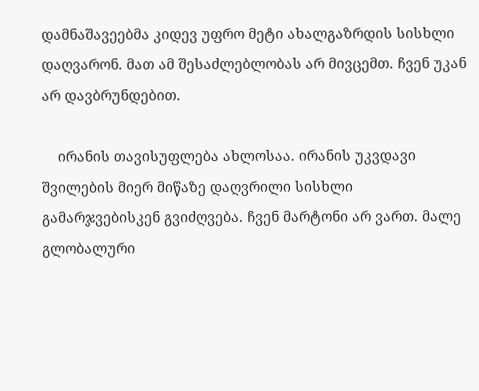დამნაშავეებმა კიდევ უფრო მეტი ახალგაზრდის სისხლი დაღვარონ. მათ ამ შესაძლებლობას არ მივცემთ. ჩვენ უკან არ დავბრუნდებით.

    ირანის თავისუფლება ახლოსაა. ირანის უკვდავი შვილების მიერ მიწაზე დაღვრილი სისხლი გამარჯვებისკენ გვიძღვება. ჩვენ მარტონი არ ვართ. მალე გლობალური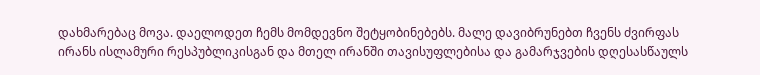დახმარებაც მოვა. დაელოდეთ ჩემს მომდევნო შეტყობინებებს. მალე დავიბრუნებთ ჩვენს ძვირფას ირანს ისლამური რესპუბლიკისგან და მთელ ირანში თავისუფლებისა და გამარჯვების დღესასწაულს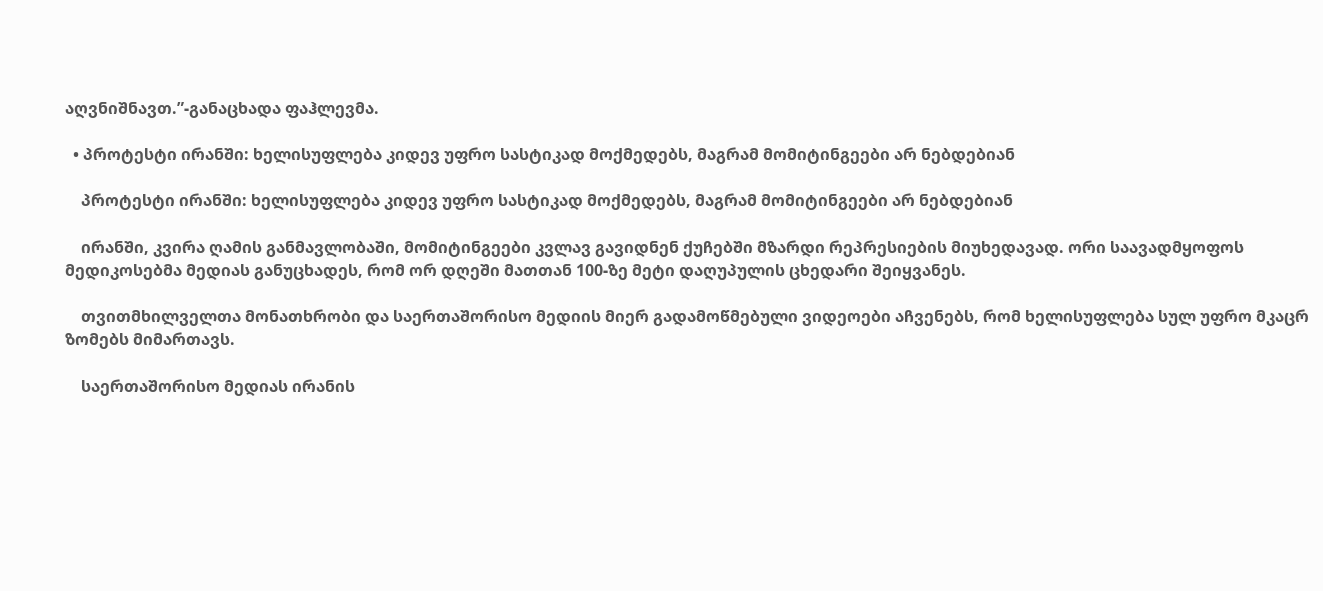აღვნიშნავთ.”-განაცხადა ფაჰლევმა.

  • პროტესტი ირანში: ხელისუფლება კიდევ უფრო სასტიკად მოქმედებს, მაგრამ მომიტინგეები არ ნებდებიან

    პროტესტი ირანში: ხელისუფლება კიდევ უფრო სასტიკად მოქმედებს, მაგრამ მომიტინგეები არ ნებდებიან

    ირანში, კვირა ღამის განმავლობაში, მომიტინგეები კვლავ გავიდნენ ქუჩებში მზარდი რეპრესიების მიუხედავად. ორი საავადმყოფოს მედიკოსებმა მედიას განუცხადეს, რომ ორ დღეში მათთან 100-ზე მეტი დაღუპულის ცხედარი შეიყვანეს.

    თვითმხილველთა მონათხრობი და საერთაშორისო მედიის მიერ გადამოწმებული ვიდეოები აჩვენებს, რომ ხელისუფლება სულ უფრო მკაცრ ზომებს მიმართავს.

    საერთაშორისო მედიას ირანის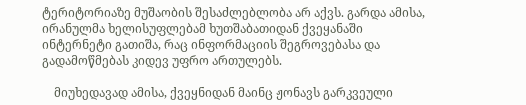ტერიტორიაზე მუშაობის შესაძლებლობა არ აქვს. გარდა ამისა, ირანულმა ხელისუფლებამ ხუთშაბათიდან ქვეყანაში ინტერნეტი გათიშა, რაც ინფორმაციის შეგროვებასა და გადამოწმებას კიდევ უფრო ართულებს.

    მიუხედავად ამისა, ქვეყნიდან მაინც ჟონავს გარკვეული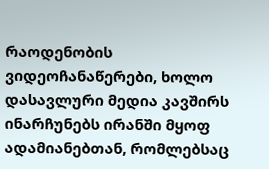რაოდენობის ვიდეოჩანაწერები, ხოლო დასავლური მედია კავშირს ინარჩუნებს ირანში მყოფ ადამიანებთან, რომლებსაც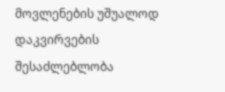მოვლენების უშუალოდ დაკვირვების შესაძლებლობა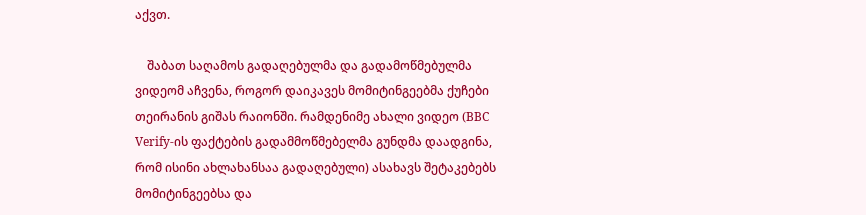აქვთ.

    შაბათ საღამოს გადაღებულმა და გადამოწმებულმა ვიდეომ აჩვენა, როგორ დაიკავეს მომიტინგეებმა ქუჩები თეირანის გიშას რაიონში. რამდენიმე ახალი ვიდეო (BBC Verify-ის ფაქტების გადამმოწმებელმა გუნდმა დაადგინა, რომ ისინი ახლახანსაა გადაღებული) ასახავს შეტაკებებს მომიტინგეებსა და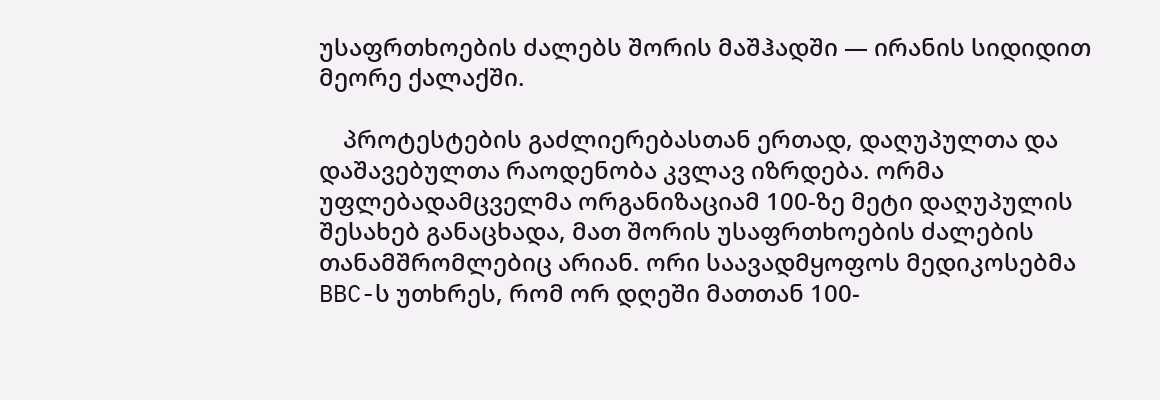უსაფრთხოების ძალებს შორის მაშჰადში — ირანის სიდიდით მეორე ქალაქში.

    პროტესტების გაძლიერებასთან ერთად, დაღუპულთა და დაშავებულთა რაოდენობა კვლავ იზრდება. ორმა უფლებადამცველმა ორგანიზაციამ 100-ზე მეტი დაღუპულის შესახებ განაცხადა, მათ შორის უსაფრთხოების ძალების თანამშრომლებიც არიან. ორი საავადმყოფოს მედიკოსებმა BBC-ს უთხრეს, რომ ორ დღეში მათთან 100-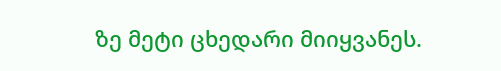ზე მეტი ცხედარი მიიყვანეს.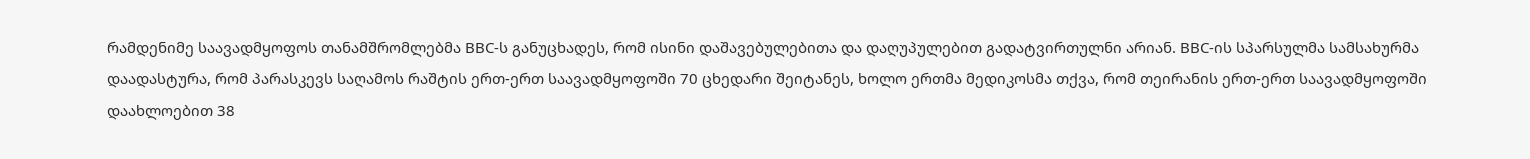რამდენიმე საავადმყოფოს თანამშრომლებმა BBC-ს განუცხადეს, რომ ისინი დაშავებულებითა და დაღუპულებით გადატვირთულნი არიან. BBC-ის სპარსულმა სამსახურმა დაადასტურა, რომ პარასკევს საღამოს რაშტის ერთ-ერთ საავადმყოფოში 70 ცხედარი შეიტანეს, ხოლო ერთმა მედიკოსმა თქვა, რომ თეირანის ერთ-ერთ საავადმყოფოში დაახლოებით 38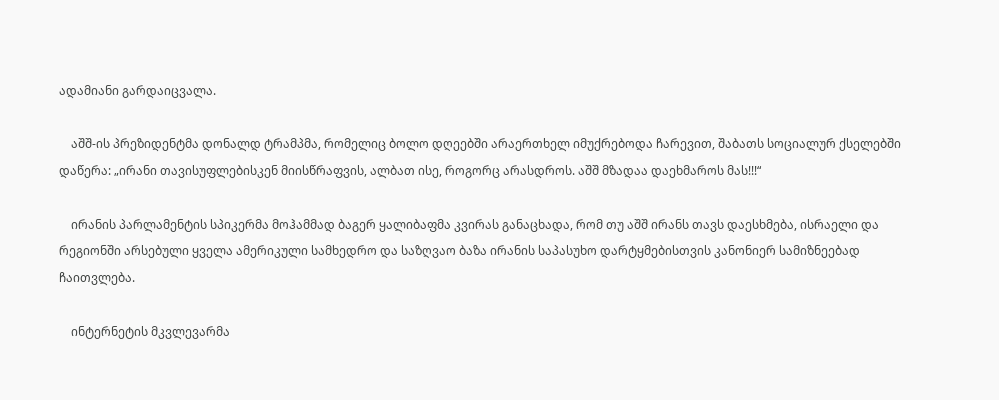ადამიანი გარდაიცვალა.

    აშშ-ის პრეზიდენტმა დონალდ ტრამპმა, რომელიც ბოლო დღეებში არაერთხელ იმუქრებოდა ჩარევით, შაბათს სოციალურ ქსელებში დაწერა: „ირანი თავისუფლებისკენ მიისწრაფვის, ალბათ ისე, როგორც არასდროს. აშშ მზადაა დაეხმაროს მას!!!“

    ირანის პარლამენტის სპიკერმა მოჰამმად ბაგერ ყალიბაფმა კვირას განაცხადა, რომ თუ აშშ ირანს თავს დაესხმება, ისრაელი და რეგიონში არსებული ყველა ამერიკული სამხედრო და საზღვაო ბაზა ირანის საპასუხო დარტყმებისთვის კანონიერ სამიზნეებად ჩაითვლება.

    ინტერნეტის მკვლევარმა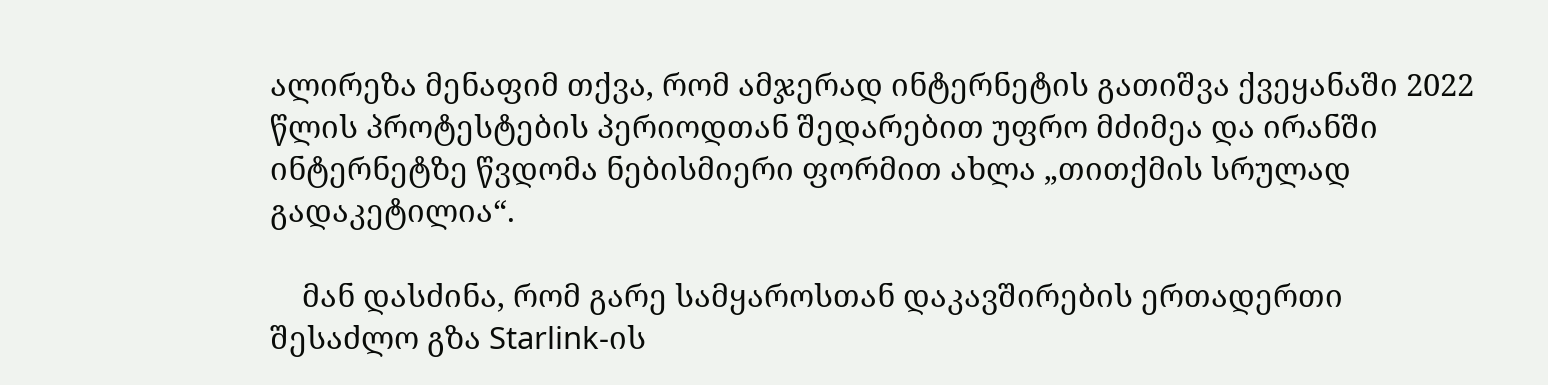ალირეზა მენაფიმ თქვა, რომ ამჯერად ინტერნეტის გათიშვა ქვეყანაში 2022 წლის პროტესტების პერიოდთან შედარებით უფრო მძიმეა და ირანში ინტერნეტზე წვდომა ნებისმიერი ფორმით ახლა „თითქმის სრულად გადაკეტილია“.

    მან დასძინა, რომ გარე სამყაროსთან დაკავშირების ერთადერთი შესაძლო გზა Starlink-ის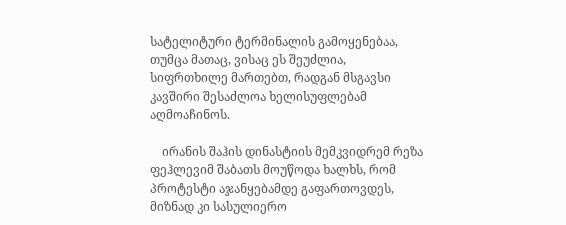სატელიტური ტერმინალის გამოყენებაა, თუმცა მათაც, ვისაც ეს შეუძლია, სიფრთხილე მართებთ, რადგან მსგავსი კავშირი შესაძლოა ხელისუფლებამ აღმოაჩინოს.

    ირანის შაჰის დინასტიის მემკვიდრემ რეზა ფეჰლევიმ შაბათს მოუწოდა ხალხს, რომ პროტესტი აჯანყებამდე გაფართოვდეს, მიზნად კი სასულიერო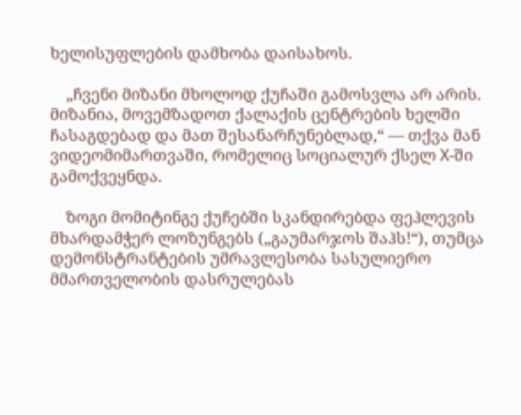ხელისუფლების დამხობა დაისახოს.

    „ჩვენი მიზანი მხოლოდ ქუჩაში გამოსვლა არ არის. მიზანია, მოვემზადოთ ქალაქის ცენტრების ხელში ჩასაგდებად და მათ შესანარჩუნებლად,“ — თქვა მან ვიდეომიმართვაში, რომელიც სოციალურ ქსელ X-ში გამოქვეყნდა.

    ზოგი მომიტინგე ქუჩებში სკანდირებდა ფეჰლევის მხარდამჭერ ლოზუნგებს („გაუმარჯოს შაჰს!“), თუმცა დემონსტრანტების უმრავლესობა სასულიერო მმართველობის დასრულებას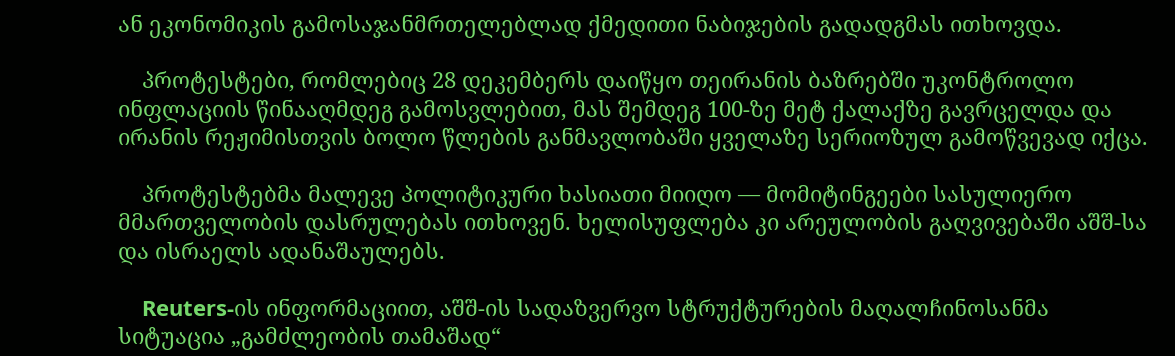ან ეკონომიკის გამოსაჯანმრთელებლად ქმედითი ნაბიჯების გადადგმას ითხოვდა.

    პროტესტები, რომლებიც 28 დეკემბერს დაიწყო თეირანის ბაზრებში უკონტროლო ინფლაციის წინააღმდეგ გამოსვლებით, მას შემდეგ 100-ზე მეტ ქალაქზე გავრცელდა და ირანის რეჟიმისთვის ბოლო წლების განმავლობაში ყველაზე სერიოზულ გამოწვევად იქცა.

    პროტესტებმა მალევე პოლიტიკური ხასიათი მიიღო — მომიტინგეები სასულიერო მმართველობის დასრულებას ითხოვენ. ხელისუფლება კი არეულობის გაღვივებაში აშშ-სა და ისრაელს ადანაშაულებს.

    Reuters-ის ინფორმაციით, აშშ-ის სადაზვერვო სტრუქტურების მაღალჩინოსანმა სიტუაცია „გამძლეობის თამაშად“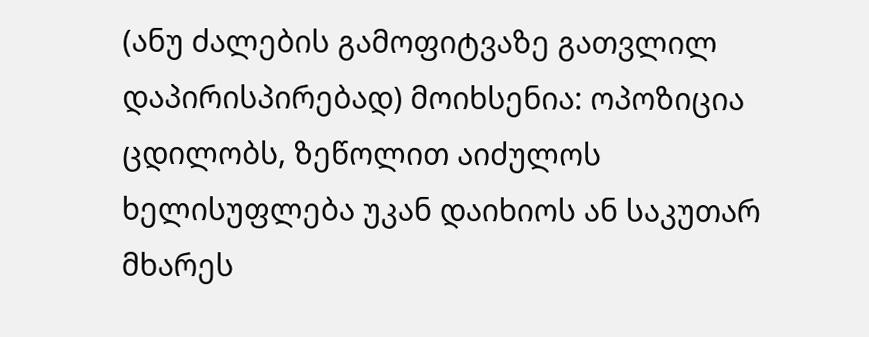(ანუ ძალების გამოფიტვაზე გათვლილ დაპირისპირებად) მოიხსენია: ოპოზიცია ცდილობს, ზეწოლით აიძულოს ხელისუფლება უკან დაიხიოს ან საკუთარ მხარეს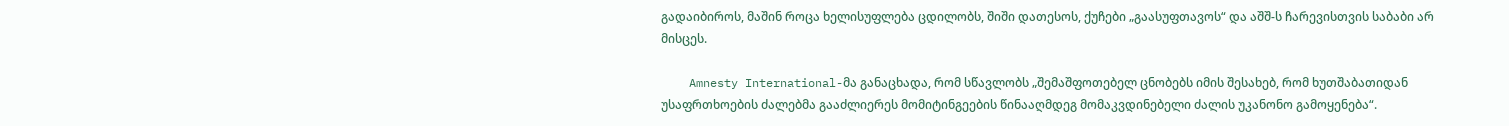გადაიბიროს, მაშინ როცა ხელისუფლება ცდილობს, შიში დათესოს, ქუჩები „გაასუფთავოს“ და აშშ-ს ჩარევისთვის საბაბი არ მისცეს.

    Amnesty International-მა განაცხადა, რომ სწავლობს „შემაშფოთებელ ცნობებს იმის შესახებ, რომ ხუთშაბათიდან უსაფრთხოების ძალებმა გააძლიერეს მომიტინგეების წინააღმდეგ მომაკვდინებელი ძალის უკანონო გამოყენება“.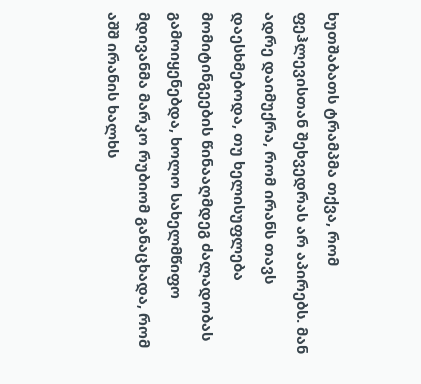ხუთშაბათს ტრამპმა თქვა, რომ ფეჰლევისთან შეხვედრას არ აპირებს. მან ადრე დაიმუქრა, რომ ირანს თავს დაესხმებოდა, თუ ხელისუფლება მომიტინგეების წინააღმდეგ ძალადობას გამოიყენებდა, ხოლო სახელმწიფო მდივანმა მარკო რუბიომ განაცხადა, რომ აშშ ირანის ხალხს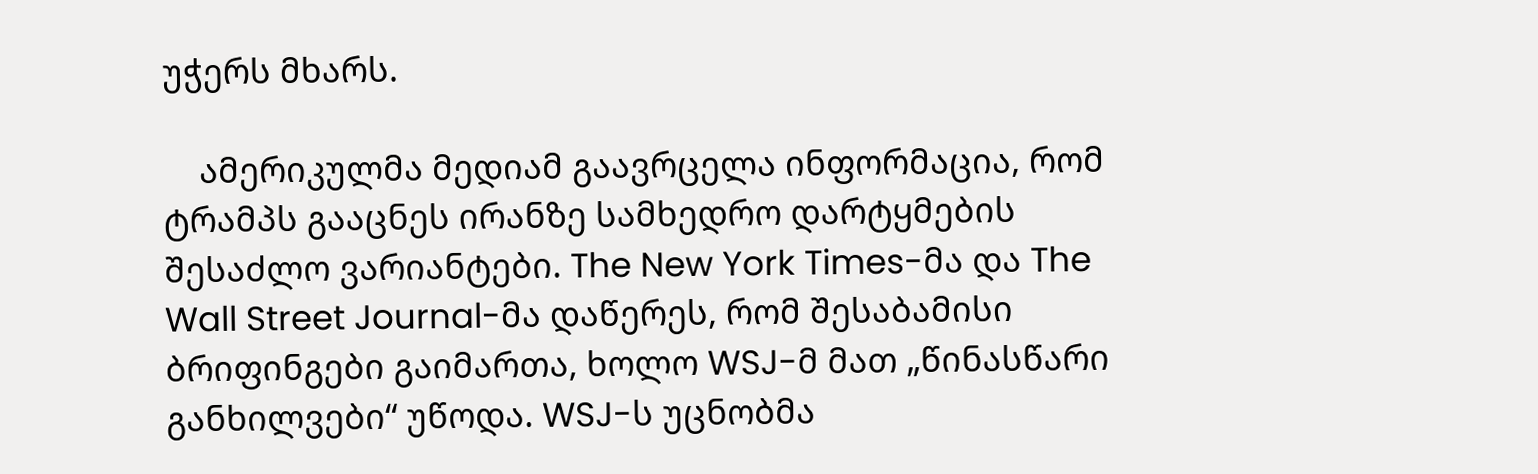უჭერს მხარს.

    ამერიკულმა მედიამ გაავრცელა ინფორმაცია, რომ ტრამპს გააცნეს ირანზე სამხედრო დარტყმების შესაძლო ვარიანტები. The New York Times-მა და The Wall Street Journal-მა დაწერეს, რომ შესაბამისი ბრიფინგები გაიმართა, ხოლო WSJ-მ მათ „წინასწარი განხილვები“ უწოდა. WSJ-ს უცნობმა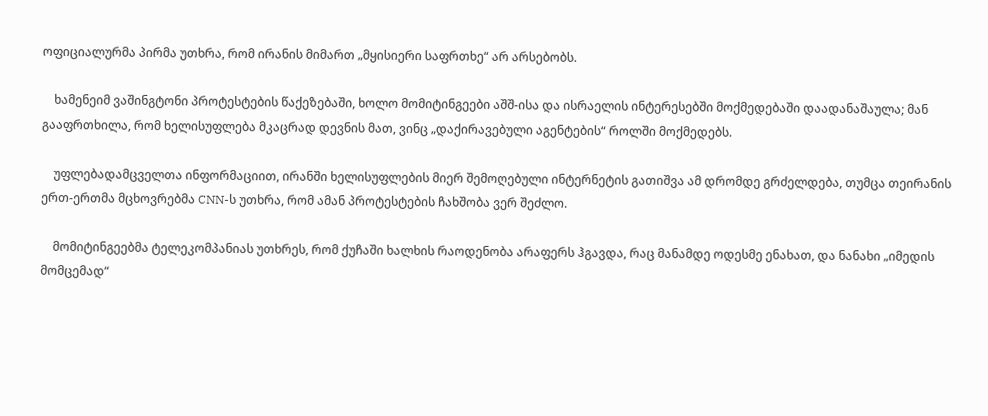ოფიციალურმა პირმა უთხრა, რომ ირანის მიმართ „მყისიერი საფრთხე“ არ არსებობს.

    ხამენეიმ ვაშინგტონი პროტესტების წაქეზებაში, ხოლო მომიტინგეები აშშ-ისა და ისრაელის ინტერესებში მოქმედებაში დაადანაშაულა; მან გააფრთხილა, რომ ხელისუფლება მკაცრად დევნის მათ, ვინც „დაქირავებული აგენტების“ როლში მოქმედებს.

    უფლებადამცველთა ინფორმაციით, ირანში ხელისუფლების მიერ შემოღებული ინტერნეტის გათიშვა ამ დრომდე გრძელდება, თუმცა თეირანის ერთ-ერთმა მცხოვრებმა CNN-ს უთხრა, რომ ამან პროტესტების ჩახშობა ვერ შეძლო.

    მომიტინგეებმა ტელეკომპანიას უთხრეს, რომ ქუჩაში ხალხის რაოდენობა არაფერს ჰგავდა, რაც მანამდე ოდესმე ენახათ, და ნანახი „იმედის მომცემად“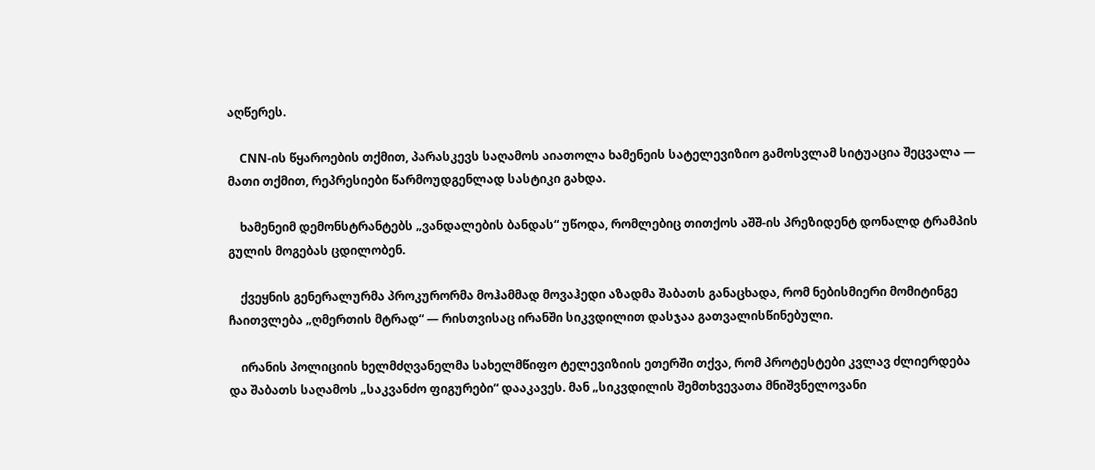აღწერეს.

    CNN-ის წყაროების თქმით, პარასკევს საღამოს აიათოლა ხამენეის სატელევიზიო გამოსვლამ სიტუაცია შეცვალა — მათი თქმით, რეპრესიები წარმოუდგენლად სასტიკი გახდა.

    ხამენეიმ დემონსტრანტებს „ვანდალების ბანდას“ უწოდა, რომლებიც თითქოს აშშ-ის პრეზიდენტ დონალდ ტრამპის გულის მოგებას ცდილობენ.

    ქვეყნის გენერალურმა პროკურორმა მოჰამმად მოვაჰედი აზადმა შაბათს განაცხადა, რომ ნებისმიერი მომიტინგე ჩაითვლება „ღმერთის მტრად“ — რისთვისაც ირანში სიკვდილით დასჯაა გათვალისწინებული.

    ირანის პოლიციის ხელმძღვანელმა სახელმწიფო ტელევიზიის ეთერში თქვა, რომ პროტესტები კვლავ ძლიერდება და შაბათს საღამოს „საკვანძო ფიგურები“ დააკავეს. მან „სიკვდილის შემთხვევათა მნიშვნელოვანი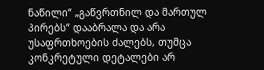ნაწილი“ „გაწვრთნილ და მართულ პირებს“ დააბრალა და არა უსაფრთხოების ძალებს, თუმცა კონკრეტული დეტალები არ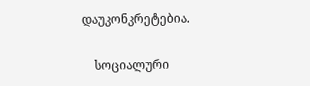დაუკონკრეტებია.

    სოციალური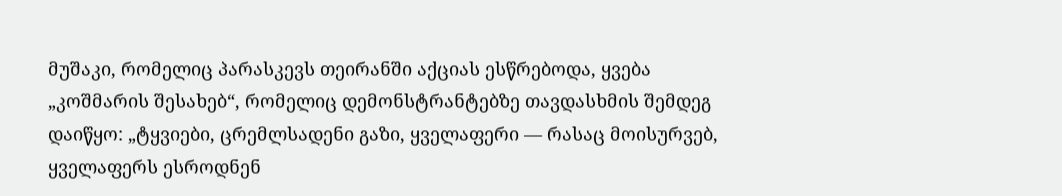მუშაკი, რომელიც პარასკევს თეირანში აქციას ესწრებოდა, ყვება „კოშმარის შესახებ“, რომელიც დემონსტრანტებზე თავდასხმის შემდეგ დაიწყო: „ტყვიები, ცრემლსადენი გაზი, ყველაფერი — რასაც მოისურვებ, ყველაფერს ესროდნენ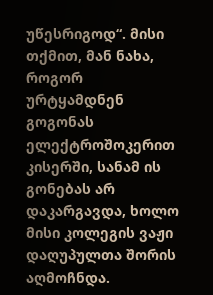უწესრიგოდ“. მისი თქმით, მან ნახა, როგორ ურტყამდნენ გოგონას ელექტროშოკერით კისერში, სანამ ის გონებას არ დაკარგავდა, ხოლო მისი კოლეგის ვაჟი დაღუპულთა შორის აღმოჩნდა.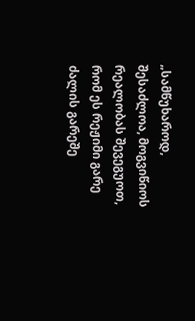„სამწუხაროდ, შესაძლოა, მოგვიწიოს რეალობას შევეგუოთ, რომ ეს რეჟიმი გარე ძალის გარეშე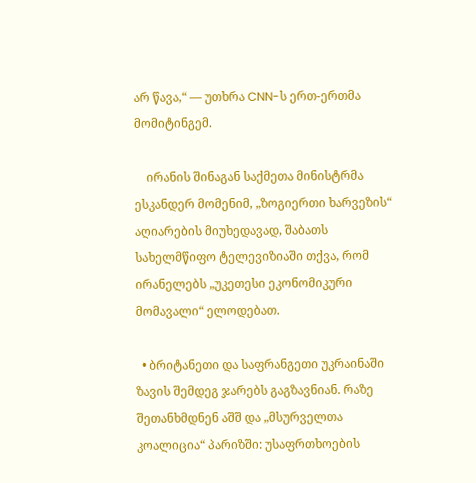არ წავა,“ — უთხრა CNN-ს ერთ-ერთმა მომიტინგემ.

    ირანის შინაგან საქმეთა მინისტრმა ესკანდერ მომენიმ, „ზოგიერთი ხარვეზის“ აღიარების მიუხედავად, შაბათს სახელმწიფო ტელევიზიაში თქვა, რომ ირანელებს „უკეთესი ეკონომიკური მომავალი“ ელოდებათ.

  • ბრიტანეთი და საფრანგეთი უკრაინაში ზავის შემდეგ ჯარებს გაგზავნიან. რაზე შეთანხმდნენ აშშ და „მსურველთა კოალიცია“ პარიზში: უსაფრთხოების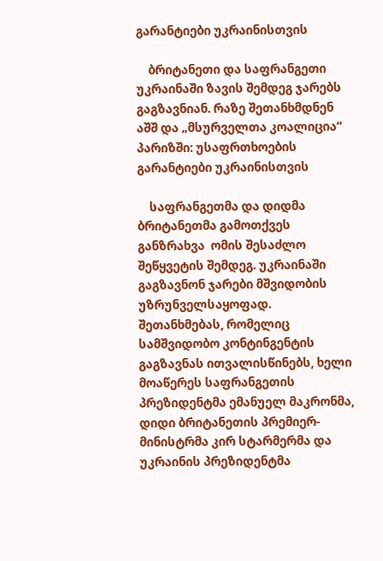გარანტიები უკრაინისთვის

    ბრიტანეთი და საფრანგეთი უკრაინაში ზავის შემდეგ ჯარებს გაგზავნიან. რაზე შეთანხმდნენ აშშ და „მსურველთა კოალიცია“ პარიზში: უსაფრთხოების გარანტიები უკრაინისთვის

    საფრანგეთმა და დიდმა ბრიტანეთმა გამოთქვეს განზრახვა  ომის შესაძლო შეწყვეტის შემდეგ. უკრაინაში გაგზავნონ ჯარები მშვიდობის უზრუნველსაყოფად. შეთანხმებას, რომელიც სამშვიდობო კონტინგენტის გაგზავნას ითვალისწინებს, ხელი მოაწერეს საფრანგეთის პრეზიდენტმა ემანუელ მაკრონმა, დიდი ბრიტანეთის პრემიერ-მინისტრმა კირ სტარმერმა და უკრაინის პრეზიდენტმა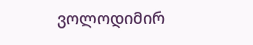ვოლოდიმირ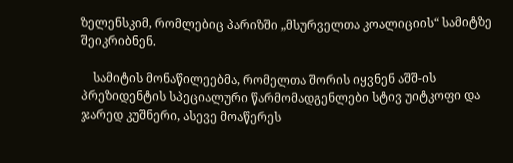ზელენსკიმ, რომლებიც პარიზში „მსურველთა კოალიციის“ სამიტზე შეიკრიბნენ.

    სამიტის მონაწილეებმა, რომელთა შორის იყვნენ აშშ-ის პრეზიდენტის სპეციალური წარმომადგენლები სტივ უიტკოფი და ჯარედ კუშნერი, ასევე მოაწერეს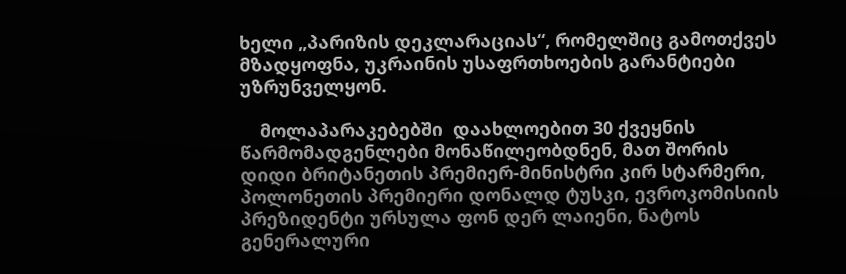ხელი „პარიზის დეკლარაციას“, რომელშიც გამოთქვეს მზადყოფნა, უკრაინის უსაფრთხოების გარანტიები უზრუნველყონ.

    მოლაპარაკებებში  დაახლოებით 30 ქვეყნის წარმომადგენლები მონაწილეობდნენ, მათ შორის დიდი ბრიტანეთის პრემიერ-მინისტრი კირ სტარმერი, პოლონეთის პრემიერი დონალდ ტუსკი, ევროკომისიის პრეზიდენტი ურსულა ფონ დერ ლაიენი, ნატოს გენერალური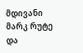მდივანი მარკ რუტე და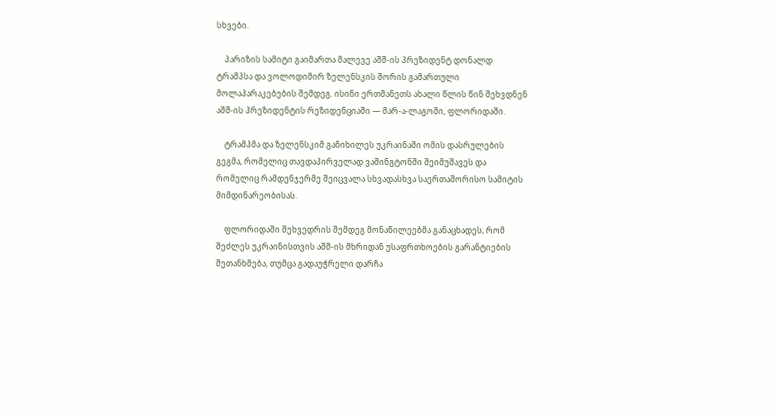სხვები.

    პარიზის სამიტი გაიმართა მალევე აშშ-ის პრეზიდენტ დონალდ ტრამპსა და ვოლოდიმირ ზელენსკის შორის გამართული მოლაპარაკებების შემდეგ. ისინი ერთმანეთს ახალი წლის წინ შეხვდნენ აშშ-ის პრეზიდენტის რეზიდენციაში — მარ-ა-ლაგოში, ფლორიდაში.

    ტრამპმა და ზელენსკიმ განიხილეს უკრაინაში ომის დასრულების გეგმა, რომელიც თავდაპირველად ვაშინგტონში შეიმუშავეს და რომელიც რამდენჯერმე შეიცვალა სხვადასხვა საერთაშორისო სამიტის მიმდინარეობისას.

    ფლორიდაში შეხვედრის შემდეგ მონაწილეებმა განაცხადეს, რომ შეძლეს უკრაინისთვის აშშ-ის მხრიდან უსაფრთხოების გარანტიების შეთანხმება, თუმცა გადაუჭრელი დარჩა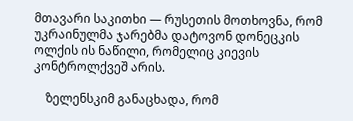მთავარი საკითხი — რუსეთის მოთხოვნა, რომ უკრაინულმა ჯარებმა დატოვონ დონეცკის ოლქის ის ნაწილი, რომელიც კიევის კონტროლქვეშ არის.

    ზელენსკიმ განაცხადა, რომ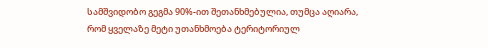სამშვიდობო გეგმა 90%-ით შეთანხმებულია, თუმცა აღიარა, რომ ყველაზე მეტი უთანხმოება ტერიტორიულ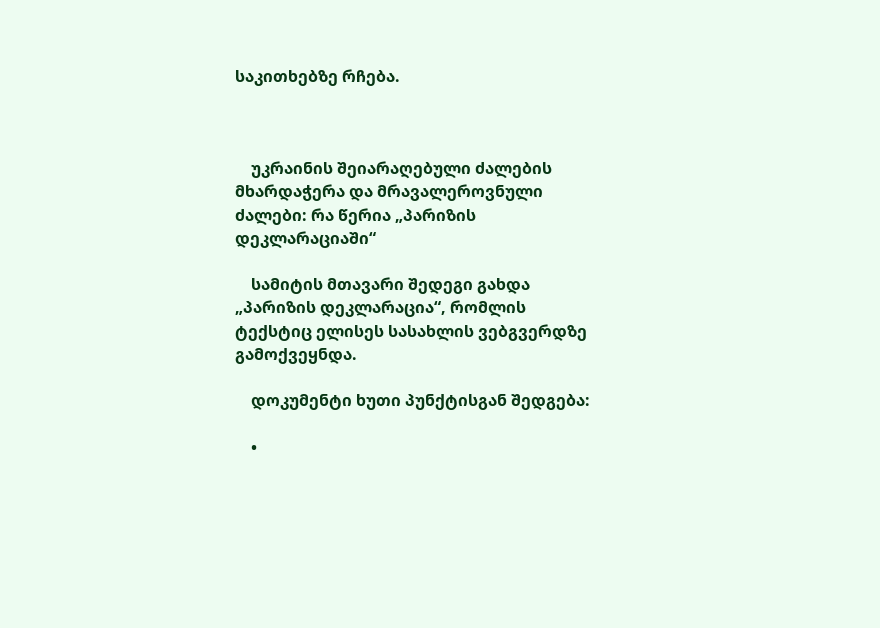საკითხებზე რჩება.



    უკრაინის შეიარაღებული ძალების მხარდაჭერა და მრავალეროვნული ძალები: რა წერია „პარიზის დეკლარაციაში“

    სამიტის მთავარი შედეგი გახდა „პარიზის დეკლარაცია“, რომლის ტექსტიც ელისეს სასახლის ვებგვერდზე გამოქვეყნდა.

    დოკუმენტი ხუთი პუნქტისგან შედგება:

    •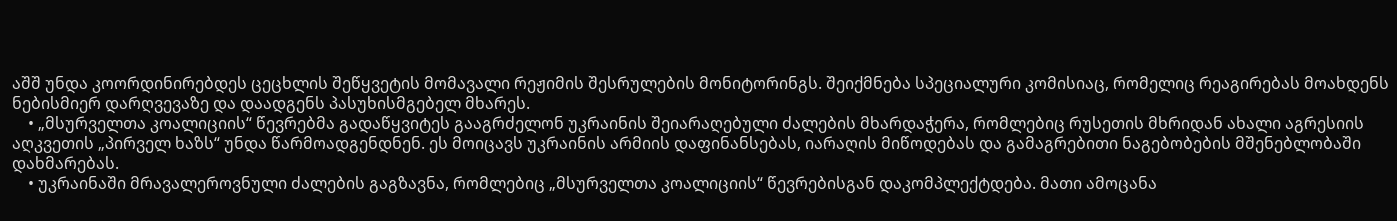აშშ უნდა კოორდინირებდეს ცეცხლის შეწყვეტის მომავალი რეჟიმის შესრულების მონიტორინგს. შეიქმნება სპეციალური კომისიაც, რომელიც რეაგირებას მოახდენს ნებისმიერ დარღვევაზე და დაადგენს პასუხისმგებელ მხარეს.
    • „მსურველთა კოალიციის“ წევრებმა გადაწყვიტეს გააგრძელონ უკრაინის შეიარაღებული ძალების მხარდაჭერა, რომლებიც რუსეთის მხრიდან ახალი აგრესიის აღკვეთის „პირველ ხაზს“ უნდა წარმოადგენდნენ. ეს მოიცავს უკრაინის არმიის დაფინანსებას, იარაღის მიწოდებას და გამაგრებითი ნაგებობების მშენებლობაში დახმარებას.
    • უკრაინაში მრავალეროვნული ძალების გაგზავნა, რომლებიც „მსურველთა კოალიციის“ წევრებისგან დაკომპლექტდება. მათი ამოცანა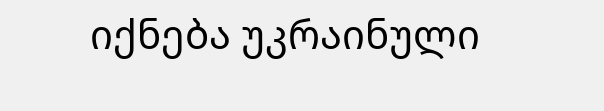იქნება უკრაინული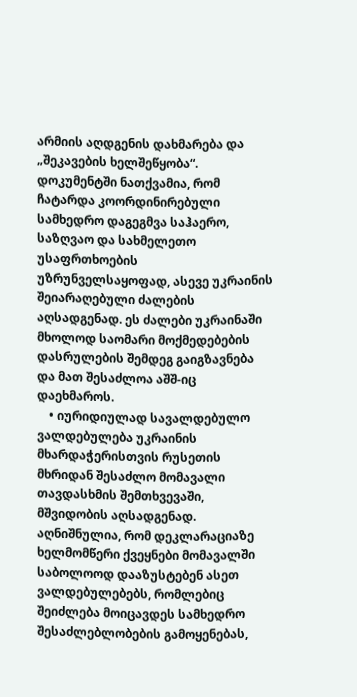არმიის აღდგენის დახმარება და „შეკავების ხელშეწყობა“. დოკუმენტში ნათქვამია, რომ ჩატარდა კოორდინირებული სამხედრო დაგეგმვა საჰაერო, საზღვაო და სახმელეთო უსაფრთხოების უზრუნველსაყოფად, ასევე უკრაინის შეიარაღებული ძალების აღსადგენად. ეს ძალები უკრაინაში მხოლოდ საომარი მოქმედებების დასრულების შემდეგ გაიგზავნება და მათ შესაძლოა აშშ-იც დაეხმაროს.
    • იურიდიულად სავალდებულო ვალდებულება უკრაინის მხარდაჭერისთვის რუსეთის მხრიდან შესაძლო მომავალი თავდასხმის შემთხვევაში, მშვიდობის აღსადგენად. აღნიშნულია, რომ დეკლარაციაზე ხელმომწერი ქვეყნები მომავალში საბოლოოდ დააზუსტებენ ასეთ ვალდებულებებს, რომლებიც შეიძლება მოიცავდეს სამხედრო შესაძლებლობების გამოყენებას,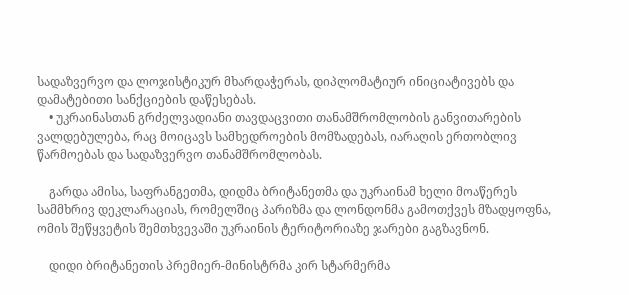სადაზვერვო და ლოჯისტიკურ მხარდაჭერას, დიპლომატიურ ინიციატივებს და დამატებითი სანქციების დაწესებას.
    • უკრაინასთან გრძელვადიანი თავდაცვითი თანამშრომლობის განვითარების ვალდებულება, რაც მოიცავს სამხედროების მომზადებას, იარაღის ერთობლივ წარმოებას და სადაზვერვო თანამშრომლობას.

    გარდა ამისა, საფრანგეთმა, დიდმა ბრიტანეთმა და უკრაინამ ხელი მოაწერეს სამმხრივ დეკლარაციას, რომელშიც პარიზმა და ლონდონმა გამოთქვეს მზადყოფნა, ომის შეწყვეტის შემთხვევაში უკრაინის ტერიტორიაზე ჯარები გაგზავნონ.

    დიდი ბრიტანეთის პრემიერ-მინისტრმა კირ სტარმერმა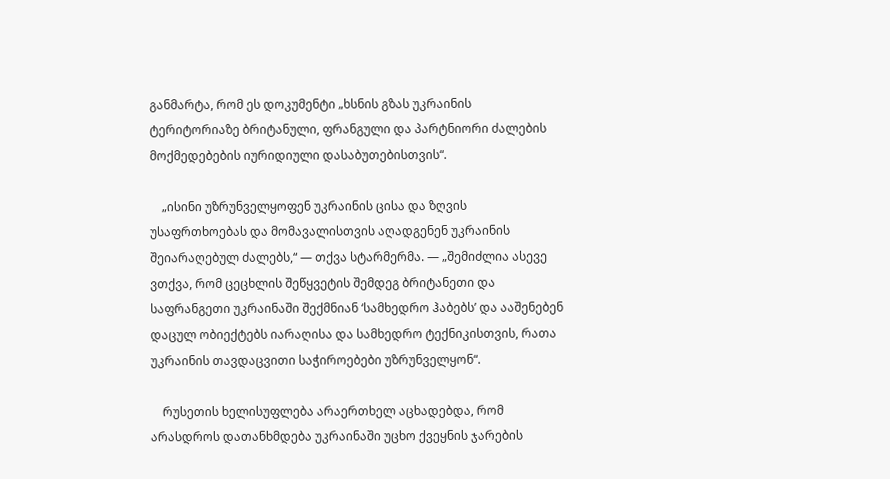განმარტა, რომ ეს დოკუმენტი „ხსნის გზას უკრაინის ტერიტორიაზე ბრიტანული, ფრანგული და პარტნიორი ძალების მოქმედებების იურიდიული დასაბუთებისთვის“.

    „ისინი უზრუნველყოფენ უკრაინის ცისა და ზღვის უსაფრთხოებას და მომავალისთვის აღადგენენ უკრაინის შეიარაღებულ ძალებს,“ — თქვა სტარმერმა. — „შემიძლია ასევე ვთქვა, რომ ცეცხლის შეწყვეტის შემდეგ ბრიტანეთი და საფრანგეთი უკრაინაში შექმნიან ‘სამხედრო ჰაბებს’ და ააშენებენ დაცულ ობიექტებს იარაღისა და სამხედრო ტექნიკისთვის, რათა უკრაინის თავდაცვითი საჭიროებები უზრუნველყონ“.

    რუსეთის ხელისუფლება არაერთხელ აცხადებდა, რომ არასდროს დათანხმდება უკრაინაში უცხო ქვეყნის ჯარების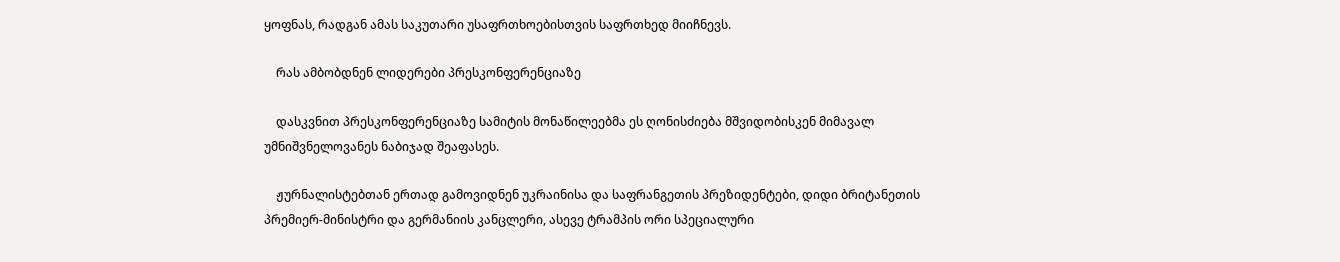ყოფნას, რადგან ამას საკუთარი უსაფრთხოებისთვის საფრთხედ მიიჩნევს.

    რას ამბობდნენ ლიდერები პრესკონფერენციაზე

    დასკვნით პრესკონფერენციაზე სამიტის მონაწილეებმა ეს ღონისძიება მშვიდობისკენ მიმავალ უმნიშვნელოვანეს ნაბიჯად შეაფასეს.

    ჟურნალისტებთან ერთად გამოვიდნენ უკრაინისა და საფრანგეთის პრეზიდენტები, დიდი ბრიტანეთის პრემიერ-მინისტრი და გერმანიის კანცლერი, ასევე ტრამპის ორი სპეციალური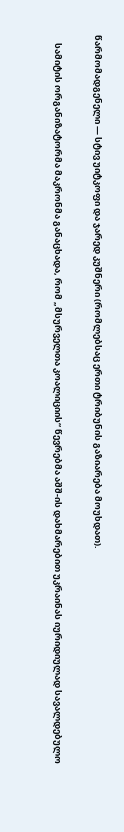წარმომადგენელი — სტივ უიტკოფი და ჯარედ კუშნერი (რომლებსაც ერთი ტრიბუნის გაზიარება მოუხდათ).

    სამიტის ორგანიზატორმა მაკრონმა განაცხადა, რომ „მსურველთა კოალიციის“ წევრებმა აშშ-ის დახმარებით უკრაინას იურიდიულად სავალდებულო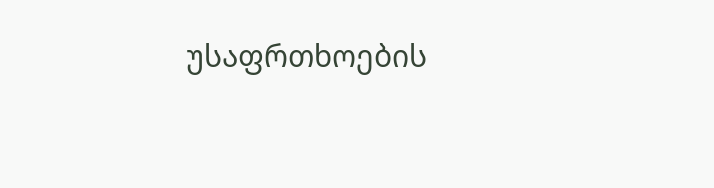უსაფრთხოების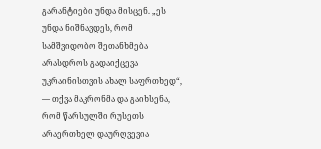გარანტიები უნდა მისცენ. „ეს უნდა ნიშნავდეს, რომ სამშვიდობო შეთანხმება არასდროს გადაიქცევა უკრაინისთვის ახალ საფრთხედ“, — თქვა მაკრონმა და გაიხსენა, რომ წარსულში რუსეთს არაერთხელ დაურღვევია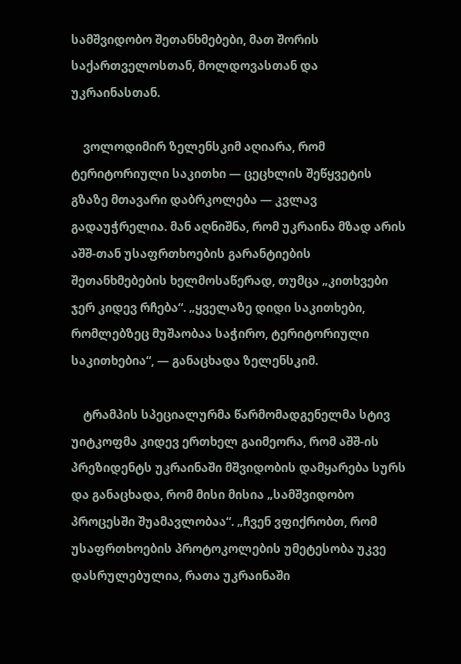სამშვიდობო შეთანხმებები, მათ შორის საქართველოსთან, მოლდოვასთან და უკრაინასთან.

    ვოლოდიმირ ზელენსკიმ აღიარა, რომ ტერიტორიული საკითხი — ცეცხლის შეწყვეტის გზაზე მთავარი დაბრკოლება — კვლავ გადაუჭრელია. მან აღნიშნა, რომ უკრაინა მზად არის აშშ-თან უსაფრთხოების გარანტიების შეთანხმებების ხელმოსაწერად, თუმცა „კითხვები ჯერ კიდევ რჩება“. „ყველაზე დიდი საკითხები, რომლებზეც მუშაობაა საჭირო, ტერიტორიული საკითხებია“, — განაცხადა ზელენსკიმ.

    ტრამპის სპეციალურმა წარმომადგენელმა სტივ უიტკოფმა კიდევ ერთხელ გაიმეორა, რომ აშშ-ის პრეზიდენტს უკრაინაში მშვიდობის დამყარება სურს და განაცხადა, რომ მისი მისია „სამშვიდობო პროცესში შუამავლობაა“. „ჩვენ ვფიქრობთ, რომ უსაფრთხოების პროტოკოლების უმეტესობა უკვე დასრულებულია, რათა უკრაინაში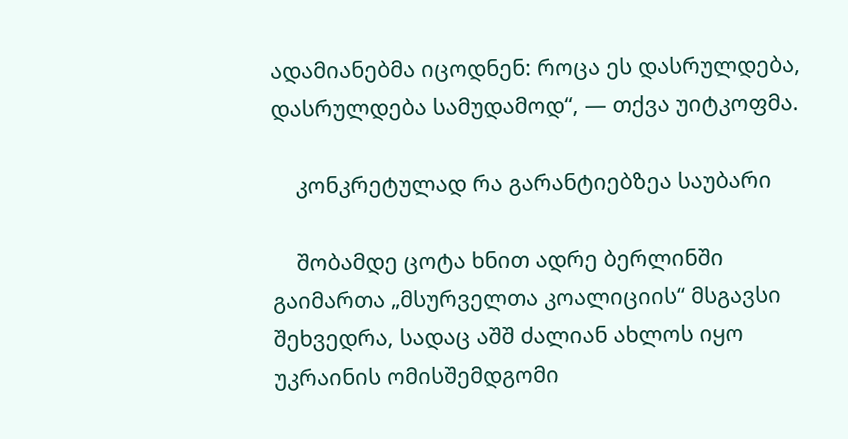ადამიანებმა იცოდნენ: როცა ეს დასრულდება, დასრულდება სამუდამოდ“, — თქვა უიტკოფმა.

    კონკრეტულად რა გარანტიებზეა საუბარი

    შობამდე ცოტა ხნით ადრე ბერლინში გაიმართა „მსურველთა კოალიციის“ მსგავსი შეხვედრა, სადაც აშშ ძალიან ახლოს იყო უკრაინის ომისშემდგომი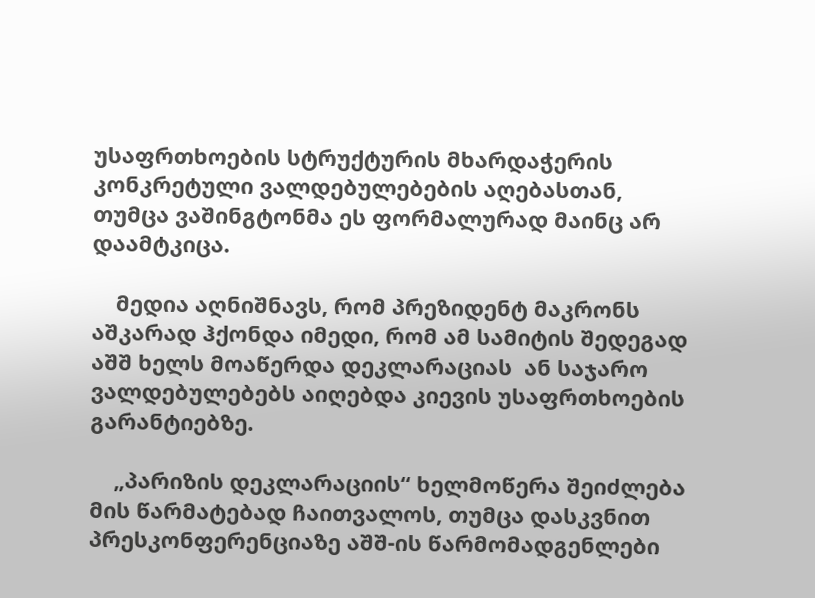უსაფრთხოების სტრუქტურის მხარდაჭერის კონკრეტული ვალდებულებების აღებასთან, თუმცა ვაშინგტონმა ეს ფორმალურად მაინც არ დაამტკიცა.

    მედია აღნიშნავს, რომ პრეზიდენტ მაკრონს აშკარად ჰქონდა იმედი, რომ ამ სამიტის შედეგად აშშ ხელს მოაწერდა დეკლარაციას  ან საჯარო ვალდებულებებს აიღებდა კიევის უსაფრთხოების გარანტიებზე.

    „პარიზის დეკლარაციის“ ხელმოწერა შეიძლება მის წარმატებად ჩაითვალოს, თუმცა დასკვნით პრესკონფერენციაზე აშშ-ის წარმომადგენლები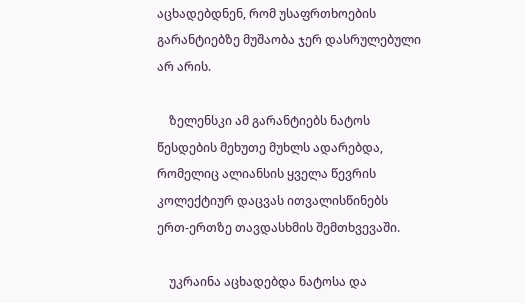აცხადებდნენ, რომ უსაფრთხოების გარანტიებზე მუშაობა ჯერ დასრულებული არ არის.

    ზელენსკი ამ გარანტიებს ნატოს წესდების მეხუთე მუხლს ადარებდა, რომელიც ალიანსის ყველა წევრის კოლექტიურ დაცვას ითვალისწინებს ერთ-ერთზე თავდასხმის შემთხვევაში.

    უკრაინა აცხადებდა ნატოსა და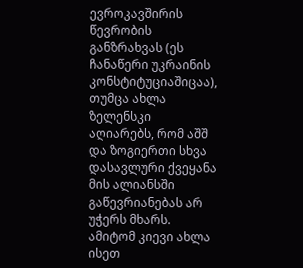ევროკავშირის წევრობის განზრახვას (ეს ჩანაწერი უკრაინის კონსტიტუციაშიცაა), თუმცა ახლა ზელენსკი აღიარებს, რომ აშშ და ზოგიერთი სხვა დასავლური ქვეყანა მის ალიანსში გაწევრიანებას არ უჭერს მხარს. ამიტომ კიევი ახლა ისეთ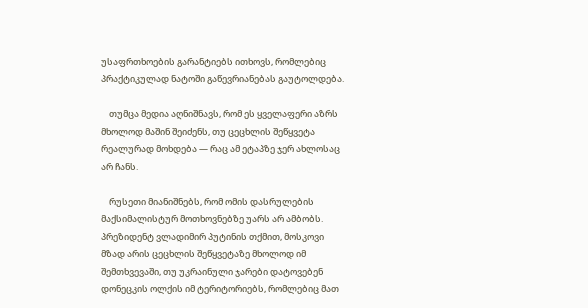უსაფრთხოების გარანტიებს ითხოვს, რომლებიც პრაქტიკულად ნატოში გაწევრიანებას გაუტოლდება.

    თუმცა მედია აღნიშნავს, რომ ეს ყველაფერი აზრს მხოლოდ მაშინ შეიძენს, თუ ცეცხლის შეწყვეტა რეალურად მოხდება — რაც ამ ეტაპზე ჯერ ახლოსაც არ ჩანს.

    რუსეთი მიანიშნებს, რომ ომის დასრულების მაქსიმალისტურ მოთხოვნებზე უარს არ ამბობს. პრეზიდენტ ვლადიმირ პუტინის თქმით, მოსკოვი მზად არის ცეცხლის შეწყვეტაზე მხოლოდ იმ შემთხვევაში, თუ უკრაინული ჯარები დატოვებენ დონეცკის ოლქის იმ ტერიტორიებს, რომლებიც მათ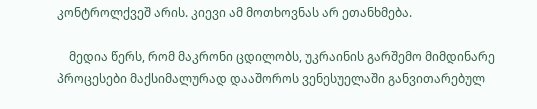კონტროლქვეშ არის. კიევი ამ მოთხოვნას არ ეთანხმება.

    მედია წერს, რომ მაკრონი ცდილობს, უკრაინის გარშემო მიმდინარე პროცესები მაქსიმალურად დააშოროს ვენესუელაში განვითარებულ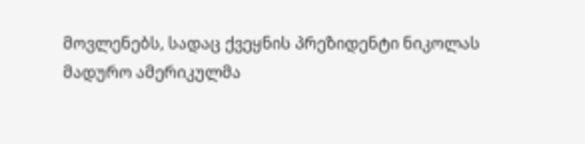მოვლენებს, სადაც ქვეყნის პრეზიდენტი ნიკოლას მადურო ამერიკულმა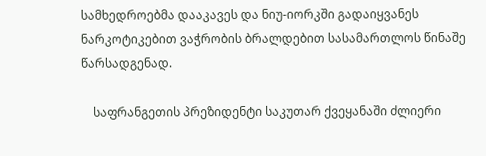სამხედროებმა დააკავეს და ნიუ-იორკში გადაიყვანეს ნარკოტიკებით ვაჭრობის ბრალდებით სასამართლოს წინაშე წარსადგენად.

    საფრანგეთის პრეზიდენტი საკუთარ ქვეყანაში ძლიერი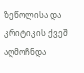ზეწოლისა და კრიტიკის ქვეშ აღმოჩნდა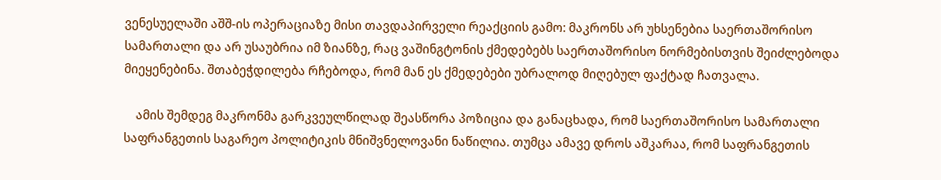ვენესუელაში აშშ-ის ოპერაციაზე მისი თავდაპირველი რეაქციის გამო: მაკრონს არ უხსენებია საერთაშორისო სამართალი და არ უსაუბრია იმ ზიანზე, რაც ვაშინგტონის ქმედებებს საერთაშორისო ნორმებისთვის შეიძლებოდა მიეყენებინა. შთაბეჭდილება რჩებოდა, რომ მან ეს ქმედებები უბრალოდ მიღებულ ფაქტად ჩათვალა.

    ამის შემდეგ მაკრონმა გარკვეულწილად შეასწორა პოზიცია და განაცხადა, რომ საერთაშორისო სამართალი საფრანგეთის საგარეო პოლიტიკის მნიშვნელოვანი ნაწილია. თუმცა ამავე დროს აშკარაა, რომ საფრანგეთის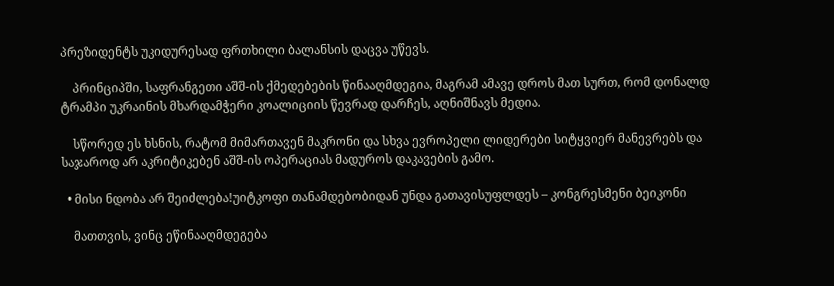პრეზიდენტს უკიდურესად ფრთხილი ბალანსის დაცვა უწევს.

    პრინციპში, საფრანგეთი აშშ-ის ქმედებების წინააღმდეგია, მაგრამ ამავე დროს მათ სურთ, რომ დონალდ ტრამპი უკრაინის მხარდამჭერი კოალიციის წევრად დარჩეს, აღნიშნავს მედია.

    სწორედ ეს ხსნის, რატომ მიმართავენ მაკრონი და სხვა ევროპელი ლიდერები სიტყვიერ მანევრებს და საჯაროდ არ აკრიტიკებენ აშშ-ის ოპერაციას მადუროს დაკავების გამო.

  • მისი ნდობა არ შეიძლება!უიტკოფი თანამდებობიდან უნდა გათავისუფლდეს – კონგრესმენი ბეიკონი

    მათთვის, ვინც ეწინააღმდეგება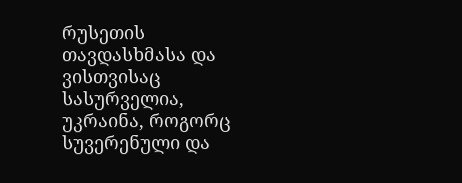რუსეთის თავდასხმასა და ვისთვისაც სასურველია, უკრაინა, როგორც სუვერენული და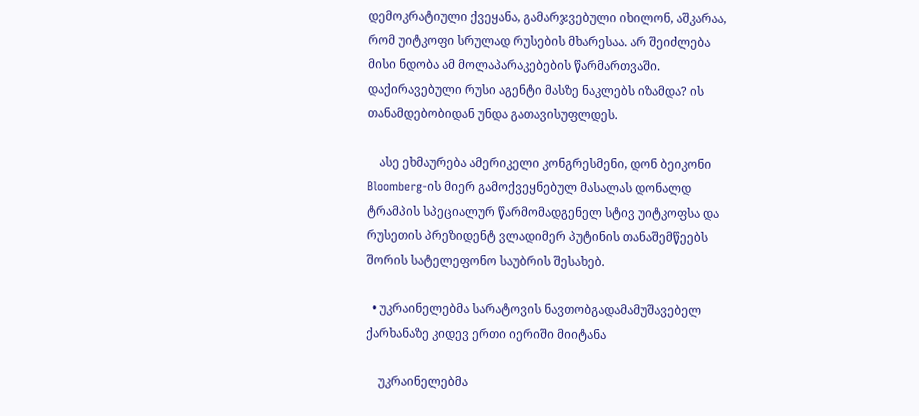დემოკრატიული ქვეყანა, გამარჯვებული იხილონ, აშკარაა, რომ უიტკოფი სრულად რუსების მხარესაა. არ შეიძლება მისი ნდობა ამ მოლაპარაკებების წარმართვაში. დაქირავებული რუსი აგენტი მასზე ნაკლებს იზამდა? ის თანამდებობიდან უნდა გათავისუფლდეს.

    ასე ეხმაურება ამერიკელი კონგრესმენი, დონ ბეიკონი Bloomberg-ის მიერ გამოქვეყნებულ მასალას დონალდ ტრამპის სპეციალურ წარმომადგენელ სტივ უიტკოფსა და რუსეთის პრეზიდენტ ვლადიმერ პუტინის თანაშემწეებს შორის სატელეფონო საუბრის შესახებ.

  • უკრაინელებმა სარატოვის ნავთობგადამამუშავებელ ქარხანაზე კიდევ ერთი იერიში მიიტანა

    უკრაინელებმა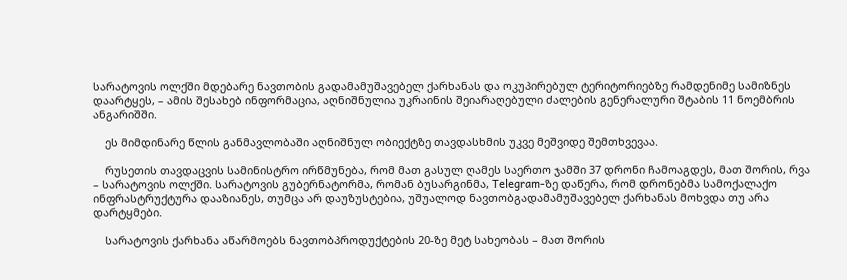სარატოვის ოლქში მდებარე ნავთობის გადამამუშავებელ ქარხანას და ოკუპირებულ ტერიტორიებზე რამდენიმე სამიზნეს დაარტყეს, – ამის შესახებ ინფორმაცია, აღნიშნულია უკრაინის შეიარაღებული ძალების გენერალური შტაბის 11 ნოემბრის ანგარიშში.

    ეს მიმდინარე წლის განმავლობაში აღნიშნულ ობიექტზე თავდასხმის უკვე მეშვიდე შემთხვევაა.

    რუსეთის თავდაცვის სამინისტრო ირწმუნება, რომ მათ გასულ ღამეს საერთო ჯამში 37 დრონი ჩამოაგდეს, მათ შორის, რვა – სარატოვის ოლქში. სარატოვის გუბერნატორმა, რომან ბუსარგინმა, Telegram-ზე დაწერა, რომ დრონებმა სამოქალაქო ინფრასტრუქტურა დააზიანეს, თუმცა არ დაუზუსტებია, უშუალოდ ნავთობგადამამუშავებელ ქარხანას მოხვდა თუ არა დარტყმები.

    სარატოვის ქარხანა აწარმოებს ნავთობპროდუქტების 20-ზე მეტ სახეობას – მათ შორის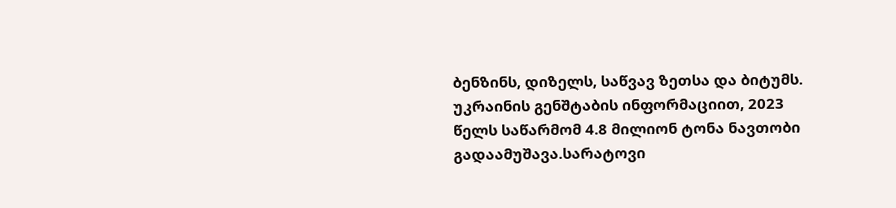ბენზინს, დიზელს, საწვავ ზეთსა და ბიტუმს. უკრაინის გენშტაბის ინფორმაციით, 2023 წელს საწარმომ 4.8 მილიონ ტონა ნავთობი გადაამუშავა.სარატოვი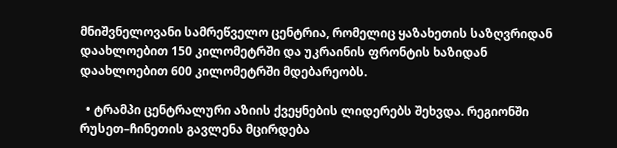მნიშვნელოვანი სამრეწველო ცენტრია, რომელიც ყაზახეთის საზღვრიდან დაახლოებით 150 კილომეტრში და უკრაინის ფრონტის ხაზიდან დაახლოებით 600 კილომეტრში მდებარეობს.

  • ტრამპი ცენტრალური აზიის ქვეყნების ლიდერებს შეხვდა. რეგიონში რუსეთ–ჩინეთის გავლენა მცირდება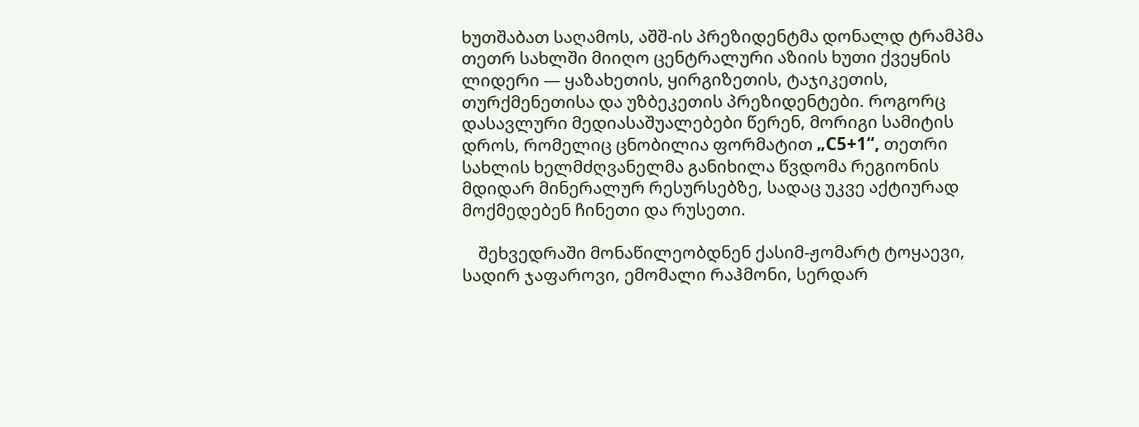ხუთშაბათ საღამოს, აშშ-ის პრეზიდენტმა დონალდ ტრამპმა თეთრ სახლში მიიღო ცენტრალური აზიის ხუთი ქვეყნის ლიდერი — ყაზახეთის, ყირგიზეთის, ტაჯიკეთის, თურქმენეთისა და უზბეკეთის პრეზიდენტები. როგორც დასავლური მედიასაშუალებები წერენ, მორიგი სამიტის დროს, რომელიც ცნობილია ფორმატით „C5+1“, თეთრი სახლის ხელმძღვანელმა განიხილა წვდომა რეგიონის მდიდარ მინერალურ რესურსებზე, სადაც უკვე აქტიურად მოქმედებენ ჩინეთი და რუსეთი.

    შეხვედრაში მონაწილეობდნენ ქასიმ-ჟომარტ ტოყაევი, სადირ ჯაფაროვი, ემომალი რაჰმონი, სერდარ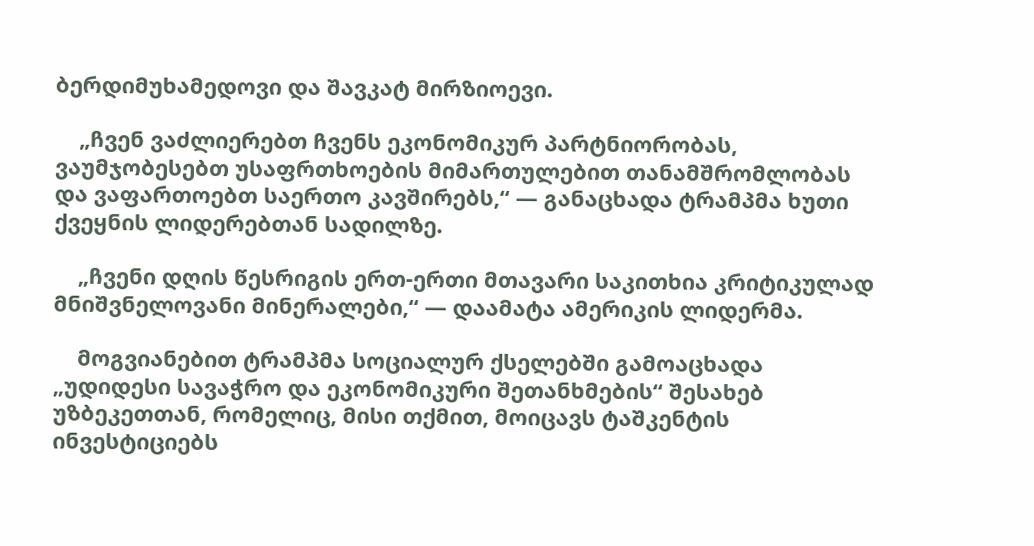ბერდიმუხამედოვი და შავკატ მირზიოევი.

    „ჩვენ ვაძლიერებთ ჩვენს ეკონომიკურ პარტნიორობას, ვაუმჯობესებთ უსაფრთხოების მიმართულებით თანამშრომლობას და ვაფართოებთ საერთო კავშირებს,“ — განაცხადა ტრამპმა ხუთი ქვეყნის ლიდერებთან სადილზე.

    „ჩვენი დღის წესრიგის ერთ-ერთი მთავარი საკითხია კრიტიკულად მნიშვნელოვანი მინერალები,“ — დაამატა ამერიკის ლიდერმა.

    მოგვიანებით ტრამპმა სოციალურ ქსელებში გამოაცხადა „უდიდესი სავაჭრო და ეკონომიკური შეთანხმების“ შესახებ უზბეკეთთან, რომელიც, მისი თქმით, მოიცავს ტაშკენტის ინვესტიციებს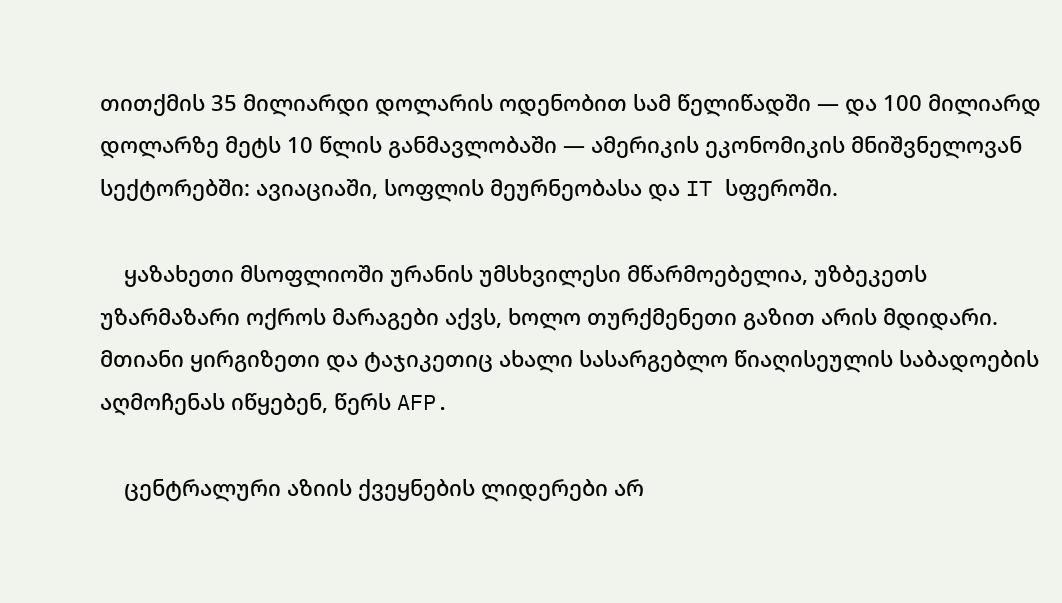თითქმის 35 მილიარდი დოლარის ოდენობით სამ წელიწადში — და 100 მილიარდ დოლარზე მეტს 10 წლის განმავლობაში — ამერიკის ეკონომიკის მნიშვნელოვან სექტორებში: ავიაციაში, სოფლის მეურნეობასა და IT სფეროში.

    ყაზახეთი მსოფლიოში ურანის უმსხვილესი მწარმოებელია, უზბეკეთს უზარმაზარი ოქროს მარაგები აქვს, ხოლო თურქმენეთი გაზით არის მდიდარი. მთიანი ყირგიზეთი და ტაჯიკეთიც ახალი სასარგებლო წიაღისეულის საბადოების აღმოჩენას იწყებენ, წერს AFP.

    ცენტრალური აზიის ქვეყნების ლიდერები არ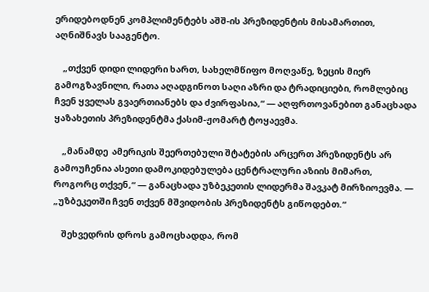ერიდებოდნენ კომპლიმენტებს აშშ-ის პრეზიდენტის მისამართით, აღნიშნავს სააგენტო.

    „თქვენ დიდი ლიდერი ხართ, სახელმწიფო მოღვაწე, ზეცის მიერ გამოგზავნილი, რათა აღადგინოთ საღი აზრი და ტრადიციები, რომლებიც ჩვენ ყველას გვაერთიანებს და ძვირფასია,“ — აღფრთოვანებით განაცხადა ყაზახეთის პრეზიდენტმა ქასიმ-ჟომარტ ტოყაევმა.

    „მანამდე  ამერიკის შეერთებული შტატების არცერთ პრეზიდენტს არ გამოუჩენია ასეთი დამოკიდებულება ცენტრალური აზიის მიმართ, როგორც თქვენ,“ — განაცხადა უზბეკეთის ლიდერმა შავკატ მირზიოევმა. — „უზბეკეთში ჩვენ თქვენ მშვიდობის პრეზიდენტს გიწოდებთ.“

    შეხვედრის დროს გამოცხადდა, რომ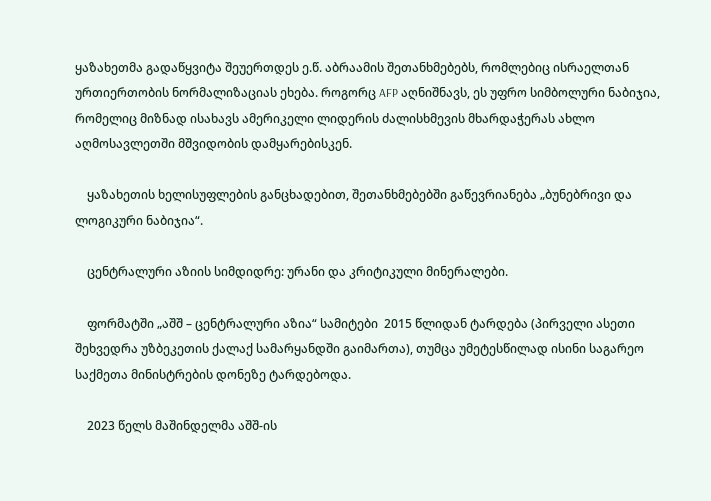ყაზახეთმა გადაწყვიტა შეუერთდეს ე.წ. აბრაამის შეთანხმებებს, რომლებიც ისრაელთან ურთიერთობის ნორმალიზაციას ეხება. როგორც AFP აღნიშნავს, ეს უფრო სიმბოლური ნაბიჯია, რომელიც მიზნად ისახავს ამერიკელი ლიდერის ძალისხმევის მხარდაჭერას ახლო აღმოსავლეთში მშვიდობის დამყარებისკენ.

    ყაზახეთის ხელისუფლების განცხადებით, შეთანხმებებში გაწევრიანება „ბუნებრივი და ლოგიკური ნაბიჯია“.

    ცენტრალური აზიის სიმდიდრე: ურანი და კრიტიკული მინერალები.

    ფორმატში „აშშ – ცენტრალური აზია“ სამიტები  2015 წლიდან ტარდება (პირველი ასეთი შეხვედრა უზბეკეთის ქალაქ სამარყანდში გაიმართა), თუმცა უმეტესწილად ისინი საგარეო საქმეთა მინისტრების დონეზე ტარდებოდა.

    2023 წელს მაშინდელმა აშშ-ის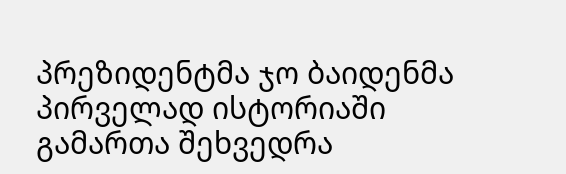პრეზიდენტმა ჯო ბაიდენმა პირველად ისტორიაში გამართა შეხვედრა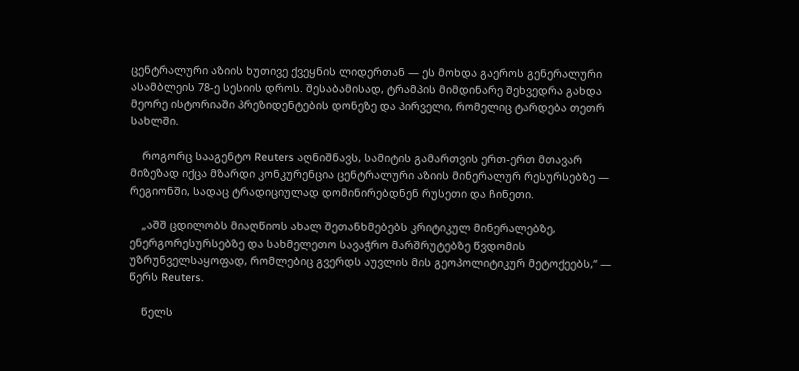ცენტრალური აზიის ხუთივე ქვეყნის ლიდერთან — ეს მოხდა გაეროს გენერალური ასამბლეის 78-ე სესიის დროს. შესაბამისად, ტრამპის მიმდინარე შეხვედრა გახდა მეორე ისტორიაში პრეზიდენტების დონეზე და პირველი, რომელიც ტარდება თეთრ სახლში.

    როგორც სააგენტო Reuters აღნიშნავს, სამიტის გამართვის ერთ-ერთ მთავარ მიზეზად იქცა მზარდი კონკურენცია ცენტრალური აზიის მინერალურ რესურსებზე — რეგიონში, სადაც ტრადიციულად დომინირებდნენ რუსეთი და ჩინეთი.

    „აშშ ცდილობს მიაღწიოს ახალ შეთანხმებებს კრიტიკულ მინერალებზე, ენერგორესურსებზე და სახმელეთო სავაჭრო მარშრუტებზე წვდომის უზრუნველსაყოფად, რომლებიც გვერდს აუვლის მის გეოპოლიტიკურ მეტოქეებს,“ — წერს Reuters.

    წელს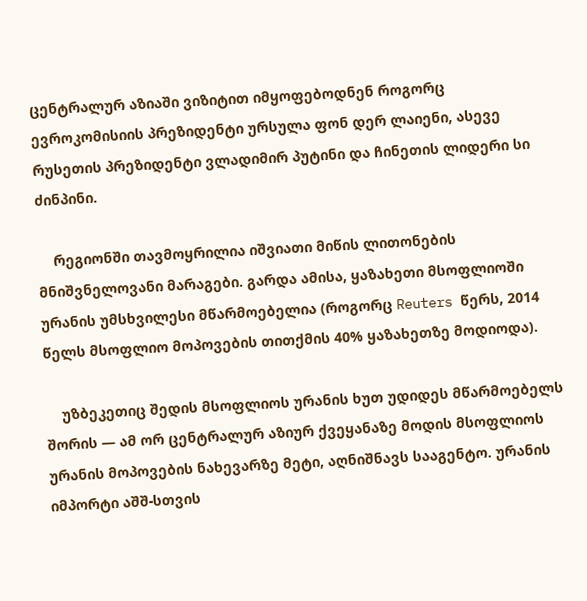ცენტრალურ აზიაში ვიზიტით იმყოფებოდნენ როგორც ევროკომისიის პრეზიდენტი ურსულა ფონ დერ ლაიენი, ასევე რუსეთის პრეზიდენტი ვლადიმირ პუტინი და ჩინეთის ლიდერი სი ძინპინი.

    რეგიონში თავმოყრილია იშვიათი მიწის ლითონების მნიშვნელოვანი მარაგები. გარდა ამისა, ყაზახეთი მსოფლიოში ურანის უმსხვილესი მწარმოებელია (როგორც Reuters წერს, 2014 წელს მსოფლიო მოპოვების თითქმის 40% ყაზახეთზე მოდიოდა).

    უზბეკეთიც შედის მსოფლიოს ურანის ხუთ უდიდეს მწარმოებელს შორის — ამ ორ ცენტრალურ აზიურ ქვეყანაზე მოდის მსოფლიოს ურანის მოპოვების ნახევარზე მეტი, აღნიშნავს სააგენტო. ურანის იმპორტი აშშ-სთვის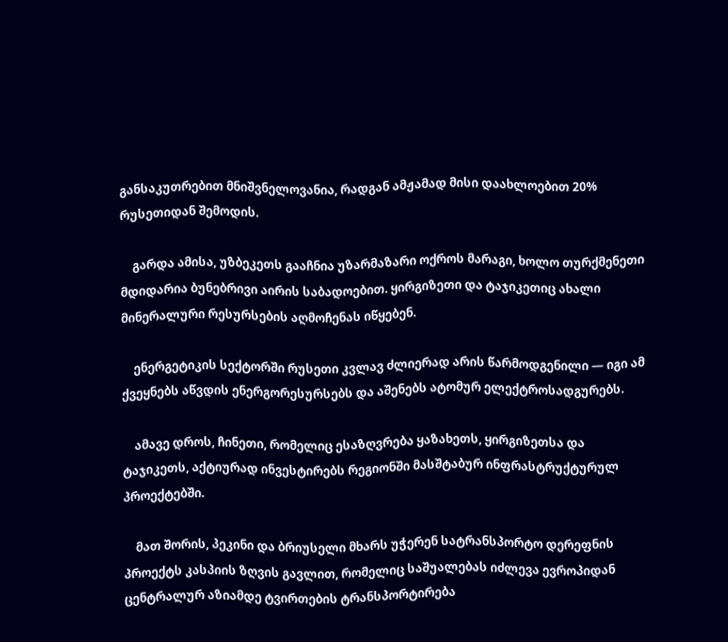განსაკუთრებით მნიშვნელოვანია, რადგან ამჟამად მისი დაახლოებით 20% რუსეთიდან შემოდის.

    გარდა ამისა, უზბეკეთს გააჩნია უზარმაზარი ოქროს მარაგი, ხოლო თურქმენეთი მდიდარია ბუნებრივი აირის საბადოებით. ყირგიზეთი და ტაჯიკეთიც ახალი მინერალური რესურსების აღმოჩენას იწყებენ.

    ენერგეტიკის სექტორში რუსეთი კვლავ ძლიერად არის წარმოდგენილი — იგი ამ ქვეყნებს აწვდის ენერგორესურსებს და აშენებს ატომურ ელექტროსადგურებს.

    ამავე დროს, ჩინეთი, რომელიც ესაზღვრება ყაზახეთს, ყირგიზეთსა და ტაჯიკეთს, აქტიურად ინვესტირებს რეგიონში მასშტაბურ ინფრასტრუქტურულ პროექტებში.

    მათ შორის, პეკინი და ბრიუსელი მხარს უჭერენ სატრანსპორტო დერეფნის პროექტს კასპიის ზღვის გავლით, რომელიც საშუალებას იძლევა ევროპიდან ცენტრალურ აზიამდე ტვირთების ტრანსპორტირება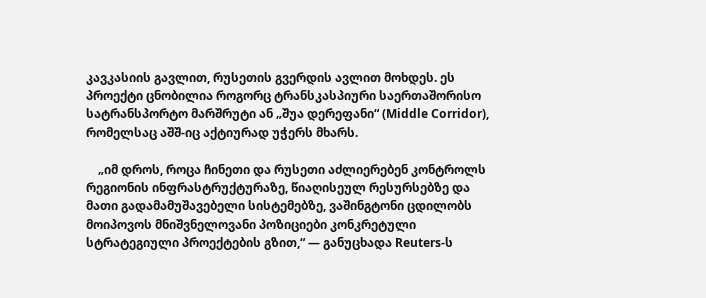კავკასიის გავლით, რუსეთის გვერდის ავლით მოხდეს. ეს პროექტი ცნობილია როგორც ტრანსკასპიური საერთაშორისო სატრანსპორტო მარშრუტი ან „შუა დერეფანი“ (Middle Corridor), რომელსაც აშშ-იც აქტიურად უჭერს მხარს.

    „იმ დროს, როცა ჩინეთი და რუსეთი აძლიერებენ კონტროლს რეგიონის ინფრასტრუქტურაზე, წიაღისეულ რესურსებზე და მათი გადამამუშავებელი სისტემებზე, ვაშინგტონი ცდილობს მოიპოვოს მნიშვნელოვანი პოზიციები კონკრეტული სტრატეგიული პროექტების გზით,“ — განუცხადა Reuters-ს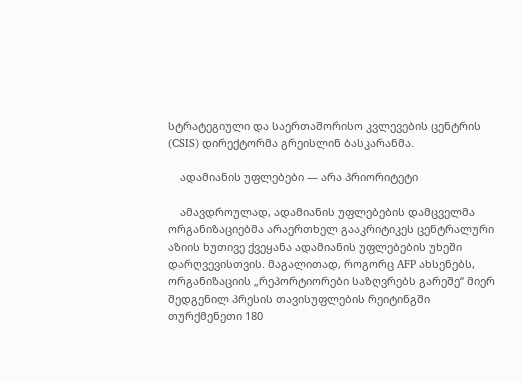სტრატეგიული და საერთაშორისო კვლევების ცენტრის (CSIS) დირექტორმა გრეისლინ ბასკარანმა.

    ადამიანის უფლებები — არა პრიორიტეტი

    ამავდროულად, ადამიანის უფლებების დამცველმა ორგანიზაციებმა არაერთხელ გააკრიტიკეს ცენტრალური აზიის ხუთივე ქვეყანა ადამიანის უფლებების უხეში დარღვევისთვის. მაგალითად, როგორც AFP ახსენებს, ორგანიზაციის „რეპორტიორები საზღვრებს გარეშე“ მიერ შედგენილ პრესის თავისუფლების რეიტინგში თურქმენეთი 180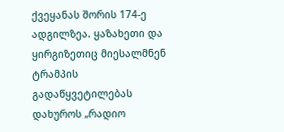ქვეყანას შორის 174-ე ადგილზეა. ყაზახეთი და ყირგიზეთიც მიესალმნენ ტრამპის გადაწყვეტილებას დახუროს „რადიო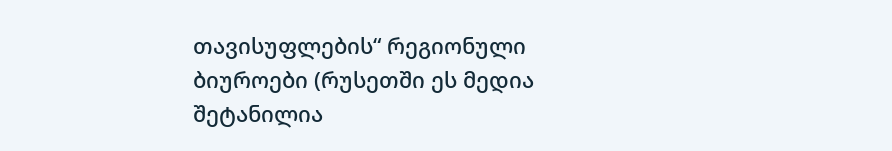თავისუფლების“ რეგიონული ბიუროები (რუსეთში ეს მედია შეტანილია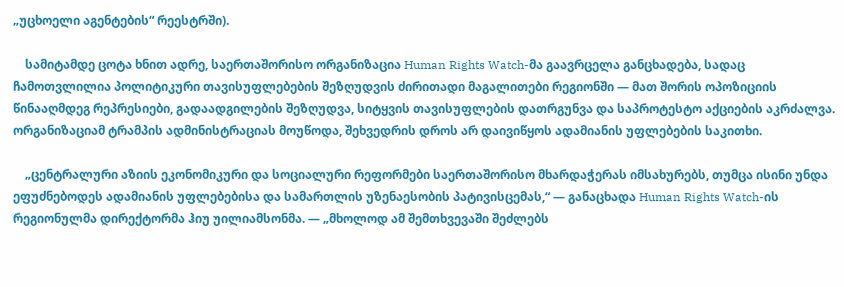„უცხოელი აგენტების“ რეესტრში).

    სამიტამდე ცოტა ხნით ადრე, საერთაშორისო ორგანიზაცია Human Rights Watch-მა გაავრცელა განცხადება, სადაც ჩამოთვლილია პოლიტიკური თავისუფლებების შეზღუდვის ძირითადი მაგალითები რეგიონში — მათ შორის ოპოზიციის წინააღმდეგ რეპრესიები, გადაადგილების შეზღუდვა, სიტყვის თავისუფლების დათრგუნვა და საპროტესტო აქციების აკრძალვა. ორგანიზაციამ ტრამპის ადმინისტრაციას მოუწოდა, შეხვედრის დროს არ დაივიწყოს ადამიანის უფლებების საკითხი.

    „ცენტრალური აზიის ეკონომიკური და სოციალური რეფორმები საერთაშორისო მხარდაჭერას იმსახურებს, თუმცა ისინი უნდა ეფუძნებოდეს ადამიანის უფლებებისა და სამართლის უზენაესობის პატივისცემას,“ — განაცხადა Human Rights Watch-ის რეგიონულმა დირექტორმა ჰიუ უილიამსონმა. — „მხოლოდ ამ შემთხვევაში შეძლებს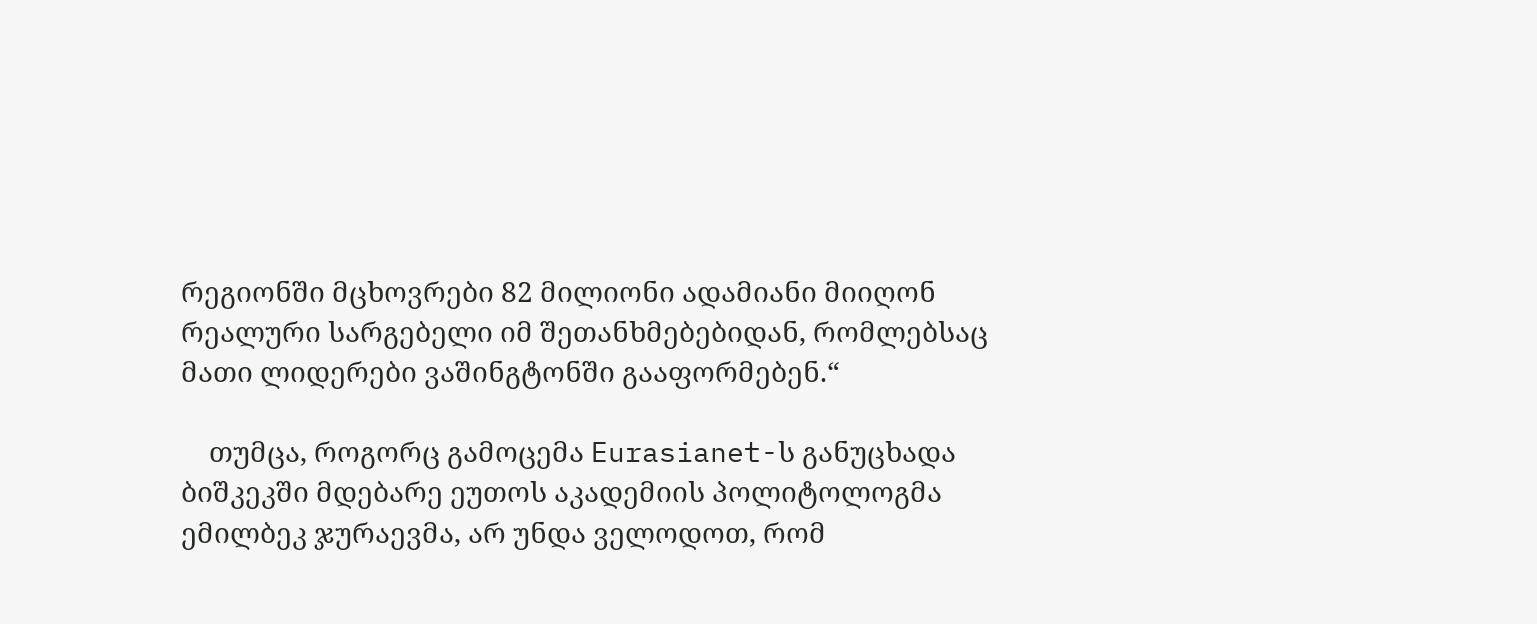რეგიონში მცხოვრები 82 მილიონი ადამიანი მიიღონ რეალური სარგებელი იმ შეთანხმებებიდან, რომლებსაც მათი ლიდერები ვაშინგტონში გააფორმებენ.“

    თუმცა, როგორც გამოცემა Eurasianet-ს განუცხადა ბიშკეკში მდებარე ეუთოს აკადემიის პოლიტოლოგმა ემილბეკ ჯურაევმა, არ უნდა ველოდოთ, რომ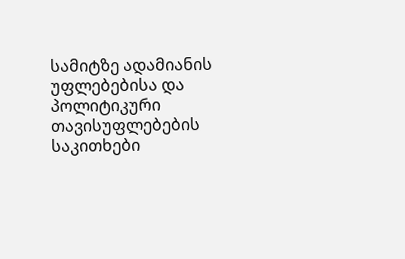სამიტზე ადამიანის უფლებებისა და პოლიტიკური თავისუფლებების საკითხები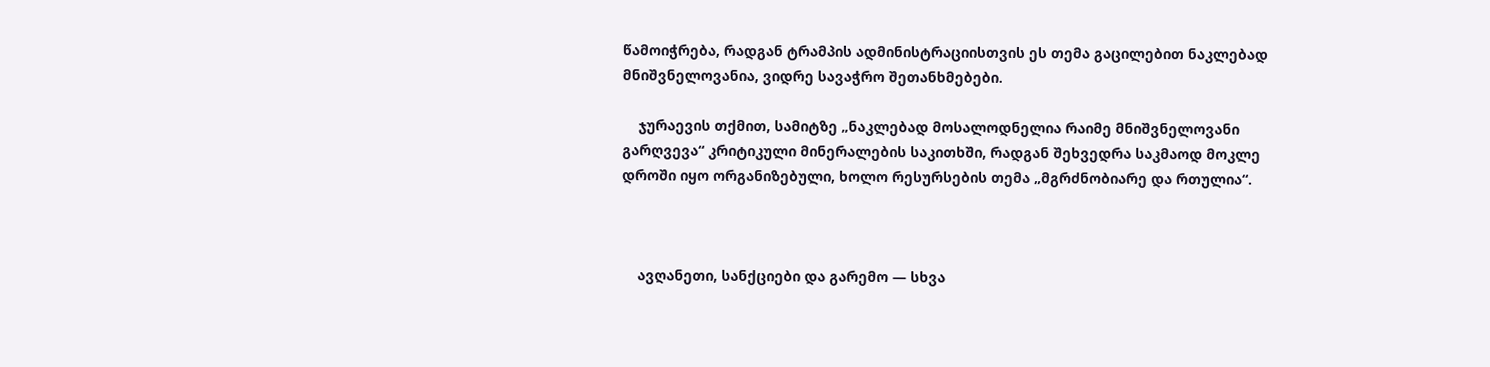წამოიჭრება, რადგან ტრამპის ადმინისტრაციისთვის ეს თემა გაცილებით ნაკლებად მნიშვნელოვანია, ვიდრე სავაჭრო შეთანხმებები.

    ჯურაევის თქმით, სამიტზე „ნაკლებად მოსალოდნელია რაიმე მნიშვნელოვანი გარღვევა“ კრიტიკული მინერალების საკითხში, რადგან შეხვედრა საკმაოდ მოკლე დროში იყო ორგანიზებული, ხოლო რესურსების თემა „მგრძნობიარე და რთულია“.



    ავღანეთი, სანქციები და გარემო — სხვა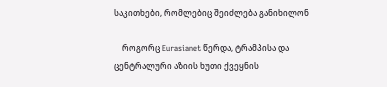საკითხები, რომლებიც შეიძლება განიხილონ

    როგორც Eurasianet წერდა, ტრამპისა და ცენტრალური აზიის ხუთი ქვეყნის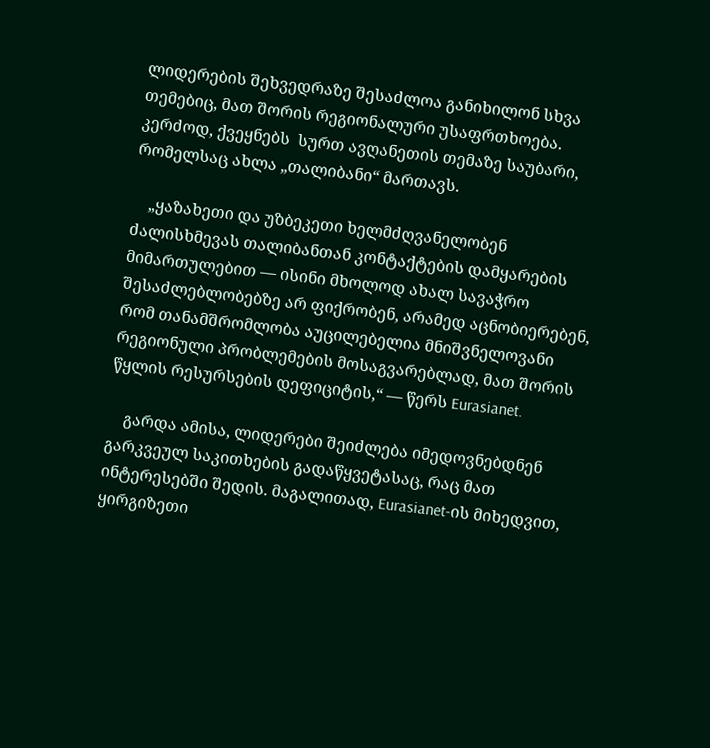ლიდერების შეხვედრაზე შესაძლოა განიხილონ სხვა თემებიც, მათ შორის რეგიონალური უსაფრთხოება. კერძოდ, ქვეყნებს  სურთ ავღანეთის თემაზე საუბარი, რომელსაც ახლა „თალიბანი“ მართავს.

    „ყაზახეთი და უზბეკეთი ხელმძღვანელობენ ძალისხმევას თალიბანთან კონტაქტების დამყარების მიმართულებით — ისინი მხოლოდ ახალ სავაჭრო შესაძლებლობებზე არ ფიქრობენ, არამედ აცნობიერებენ, რომ თანამშრომლობა აუცილებელია მნიშვნელოვანი რეგიონული პრობლემების მოსაგვარებლად, მათ შორის წყლის რესურსების დეფიციტის,“ — წერს Eurasianet.

    გარდა ამისა, ლიდერები შეიძლება იმედოვნებდნენ გარკვეულ საკითხების გადაწყვეტასაც, რაც მათ ინტერესებში შედის. მაგალითად, Eurasianet-ის მიხედვით, ყირგიზეთი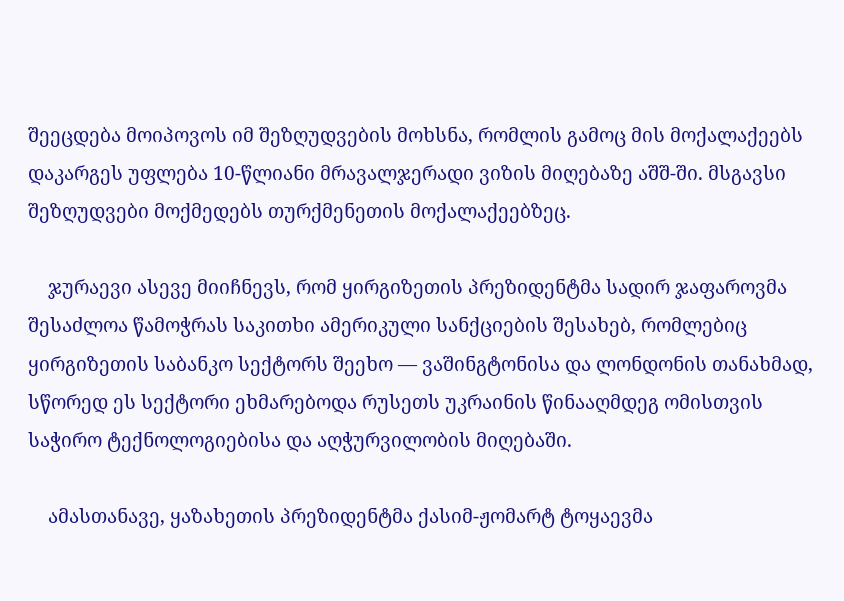შეეცდება მოიპოვოს იმ შეზღუდვების მოხსნა, რომლის გამოც მის მოქალაქეებს დაკარგეს უფლება 10-წლიანი მრავალჯერადი ვიზის მიღებაზე აშშ-ში. მსგავსი შეზღუდვები მოქმედებს თურქმენეთის მოქალაქეებზეც.

    ჯურაევი ასევე მიიჩნევს, რომ ყირგიზეთის პრეზიდენტმა სადირ ჯაფაროვმა შესაძლოა წამოჭრას საკითხი ამერიკული სანქციების შესახებ, რომლებიც ყირგიზეთის საბანკო სექტორს შეეხო — ვაშინგტონისა და ლონდონის თანახმად, სწორედ ეს სექტორი ეხმარებოდა რუსეთს უკრაინის წინააღმდეგ ომისთვის საჭირო ტექნოლოგიებისა და აღჭურვილობის მიღებაში.

    ამასთანავე, ყაზახეთის პრეზიდენტმა ქასიმ-ჟომარტ ტოყაევმა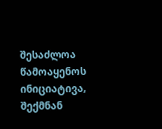შესაძლოა წამოაყენოს ინიციატივა, შექმნან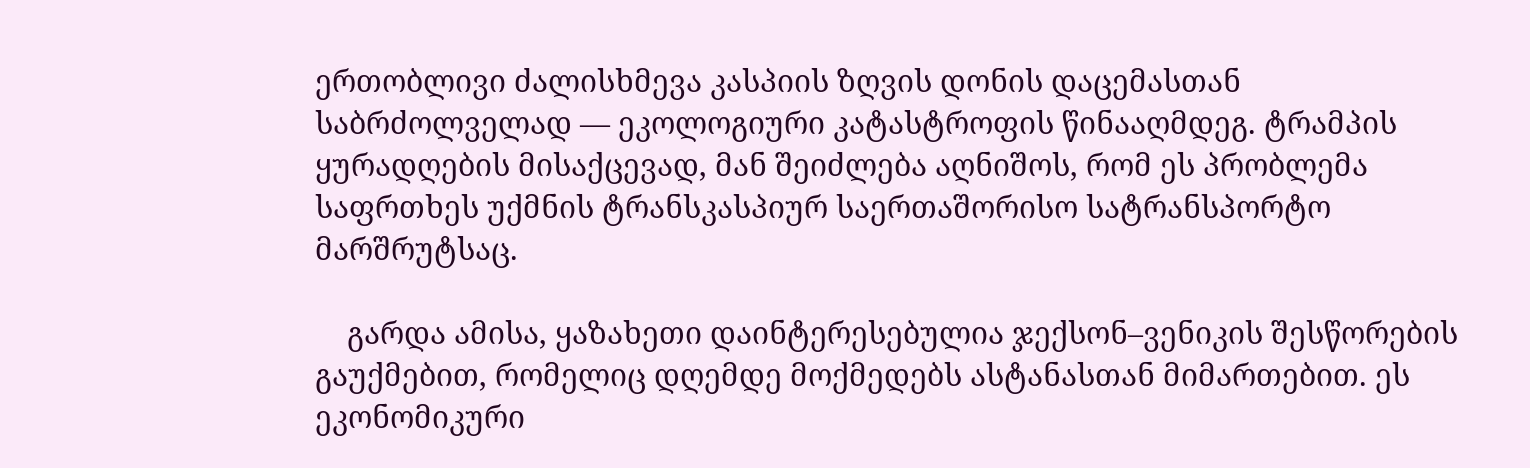ერთობლივი ძალისხმევა კასპიის ზღვის დონის დაცემასთან საბრძოლველად — ეკოლოგიური კატასტროფის წინააღმდეგ. ტრამპის ყურადღების მისაქცევად, მან შეიძლება აღნიშოს, რომ ეს პრობლემა საფრთხეს უქმნის ტრანსკასპიურ საერთაშორისო სატრანსპორტო მარშრუტსაც.

    გარდა ამისა, ყაზახეთი დაინტერესებულია ჯექსონ–ვენიკის შესწორების გაუქმებით, რომელიც დღემდე მოქმედებს ასტანასთან მიმართებით. ეს ეკონომიკური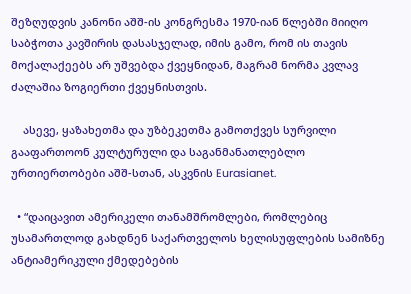შეზღუდვის კანონი აშშ-ის კონგრესმა 1970-იან წლებში მიიღო საბჭოთა კავშირის დასასჯელად, იმის გამო, რომ ის თავის მოქალაქეებს არ უშვებდა ქვეყნიდან, მაგრამ ნორმა კვლავ ძალაშია ზოგიერთი ქვეყნისთვის.

    ასევე, ყაზახეთმა და უზბეკეთმა გამოთქვეს სურვილი გააფართოონ კულტურული და საგანმანათლებლო ურთიერთობები აშშ-სთან, ასკვნის Eurasianet.

  • “დაიცავით ამერიკელი თანამშრომლები, რომლებიც უსამართლოდ გახდნენ საქართველოს ხელისუფლების სამიზნე ანტიამერიკული ქმედებების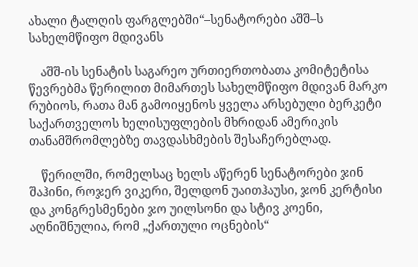ახალი ტალღის ფარგლებში“–სენატორები აშშ–ს სახელმწიფო მდივანს

    აშშ-ის სენატის საგარეო ურთიერთობათა კომიტეტისა წევრებმა წერილით მიმართეს სახელმწიფო მდივან მარკო რუბიოს, რათა მან გამოიყენოს ყველა არსებული ბერკეტი საქართველოს ხელისუფლების მხრიდან ამერიკის თანამშრომლებზე თავდასხმების შესაჩერებლად.

    წერილში, რომელსაც ხელს აწერენ სენატორები ჯინ შაჰინი, როჯერ ვიკერი, შელდონ უაითჰაუსი, ჯონ კერტისი და კონგრესმენები ჯო უილსონი და სტივ კოენი, აღნიშნულია, რომ „ქართული ოცნების“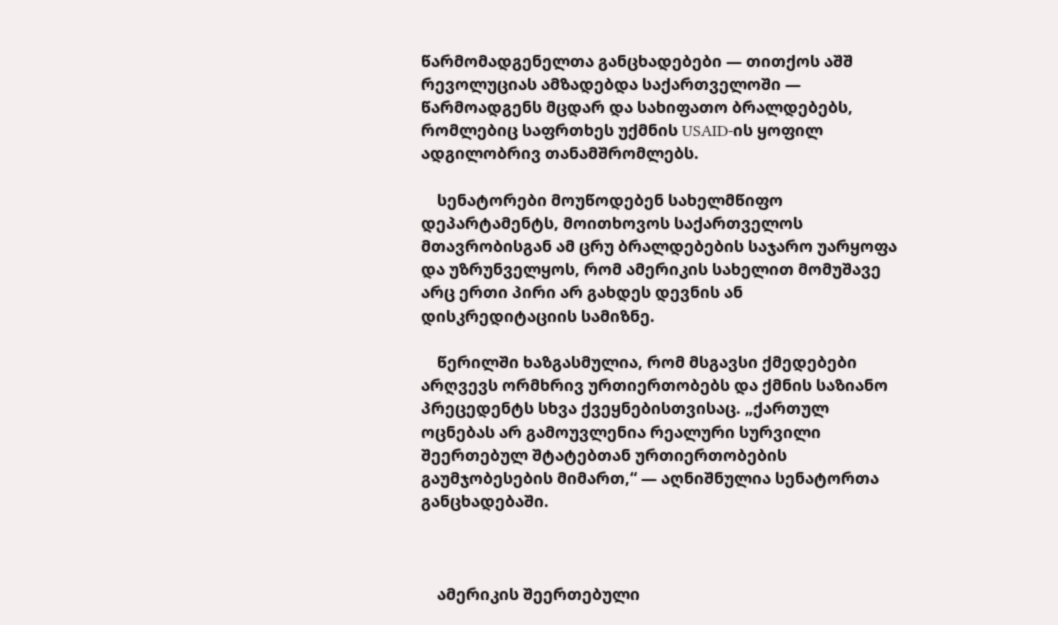წარმომადგენელთა განცხადებები — თითქოს აშშ რევოლუციას ამზადებდა საქართველოში — წარმოადგენს მცდარ და სახიფათო ბრალდებებს, რომლებიც საფრთხეს უქმნის USAID-ის ყოფილ ადგილობრივ თანამშრომლებს.

    სენატორები მოუწოდებენ სახელმწიფო დეპარტამენტს, მოითხოვოს საქართველოს მთავრობისგან ამ ცრუ ბრალდებების საჯარო უარყოფა და უზრუნველყოს, რომ ამერიკის სახელით მომუშავე არც ერთი პირი არ გახდეს დევნის ან დისკრედიტაციის სამიზნე.

    წერილში ხაზგასმულია, რომ მსგავსი ქმედებები არღვევს ორმხრივ ურთიერთობებს და ქმნის საზიანო პრეცედენტს სხვა ქვეყნებისთვისაც. „ქართულ ოცნებას არ გამოუვლენია რეალური სურვილი შეერთებულ შტატებთან ურთიერთობების გაუმჯობესების მიმართ,“ — აღნიშნულია სენატორთა განცხადებაში.



    ამერიკის შეერთებული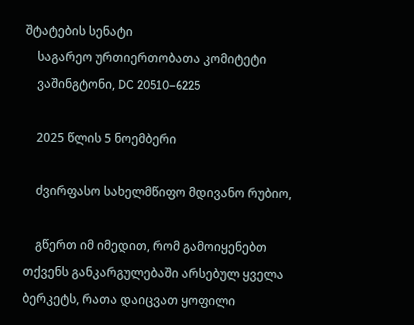შტატების სენატი
    საგარეო ურთიერთობათა კომიტეტი
    ვაშინგტონი, DC 20510–6225

    2025 წლის 5 ნოემბერი

    ძვირფასო სახელმწიფო მდივანო რუბიო,

    გწერთ იმ იმედით, რომ გამოიყენებთ თქვენს განკარგულებაში არსებულ ყველა ბერკეტს, რათა დაიცვათ ყოფილი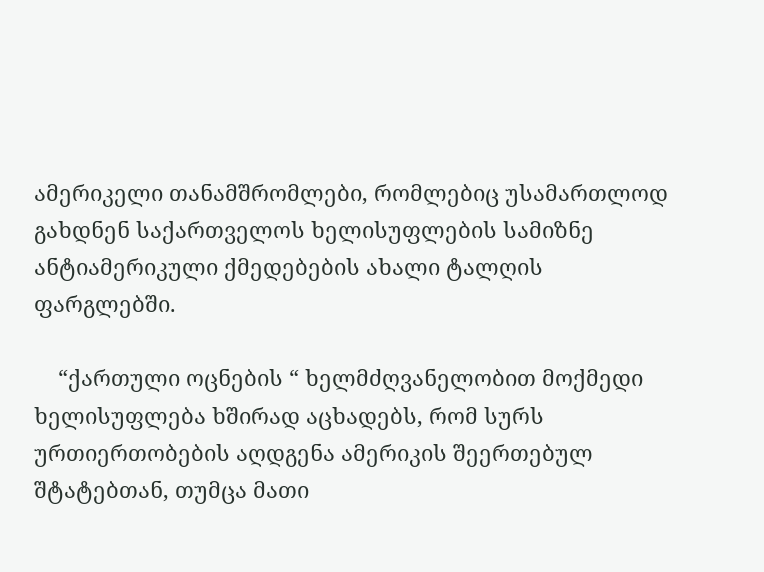ამერიკელი თანამშრომლები, რომლებიც უსამართლოდ გახდნენ საქართველოს ხელისუფლების სამიზნე ანტიამერიკული ქმედებების ახალი ტალღის ფარგლებში.

    “ქართული ოცნების “ ხელმძღვანელობით მოქმედი ხელისუფლება ხშირად აცხადებს, რომ სურს ურთიერთობების აღდგენა ამერიკის შეერთებულ შტატებთან, თუმცა მათი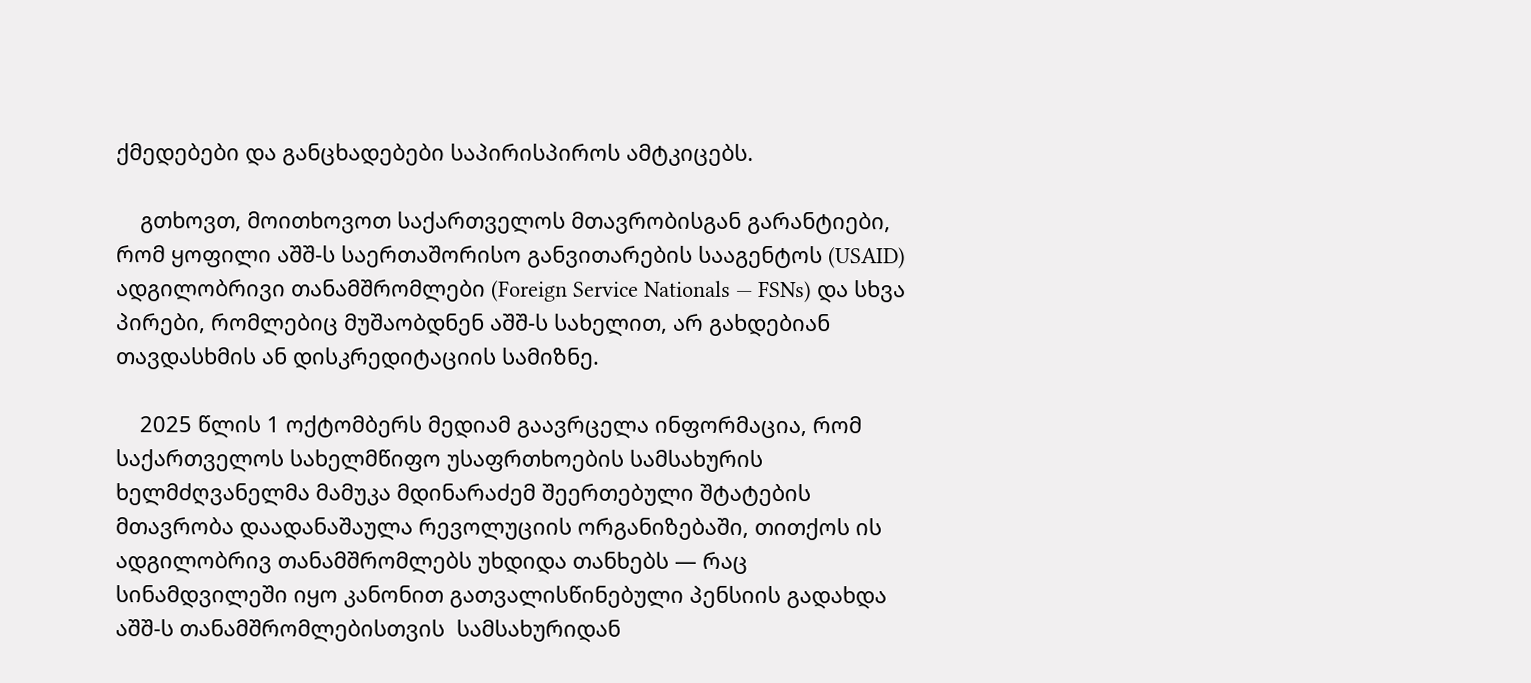ქმედებები და განცხადებები საპირისპიროს ამტკიცებს.

    გთხოვთ, მოითხოვოთ საქართველოს მთავრობისგან გარანტიები, რომ ყოფილი აშშ-ს საერთაშორისო განვითარების სააგენტოს (USAID) ადგილობრივი თანამშრომლები (Foreign Service Nationals — FSNs) და სხვა პირები, რომლებიც მუშაობდნენ აშშ-ს სახელით, არ გახდებიან თავდასხმის ან დისკრედიტაციის სამიზნე.

    2025 წლის 1 ოქტომბერს მედიამ გაავრცელა ინფორმაცია, რომ საქართველოს სახელმწიფო უსაფრთხოების სამსახურის ხელმძღვანელმა მამუკა მდინარაძემ შეერთებული შტატების მთავრობა დაადანაშაულა რევოლუციის ორგანიზებაში, თითქოს ის ადგილობრივ თანამშრომლებს უხდიდა თანხებს — რაც სინამდვილეში იყო კანონით გათვალისწინებული პენსიის გადახდა აშშ-ს თანამშრომლებისთვის  სამსახურიდან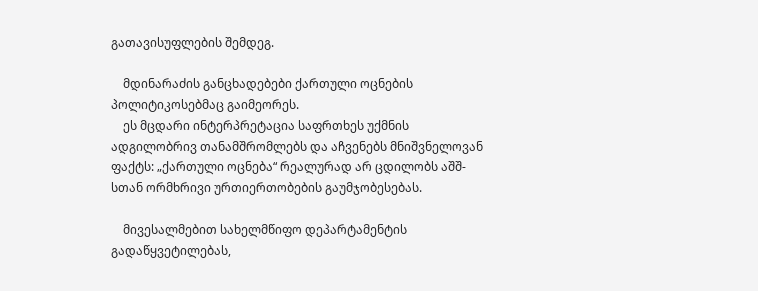გათავისუფლების შემდეგ.

    მდინარაძის განცხადებები ქართული ოცნების პოლიტიკოსებმაც გაიმეორეს.
    ეს მცდარი ინტერპრეტაცია საფრთხეს უქმნის ადგილობრივ თანამშრომლებს და აჩვენებს მნიშვნელოვან ფაქტს: „ქართული ოცნება“ რეალურად არ ცდილობს აშშ-სთან ორმხრივი ურთიერთობების გაუმჯობესებას.

    მივესალმებით სახელმწიფო დეპარტამენტის გადაწყვეტილებას,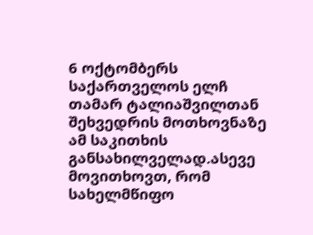6 ოქტომბერს  საქართველოს ელჩ თამარ ტალიაშვილთან შეხვედრის მოთხოვნაზე ამ საკითხის განსახილველად.ასევე მოვითხოვთ, რომ სახელმწიფო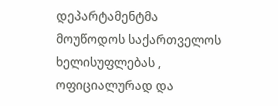დეპარტამენტმა მოუწოდოს საქართველოს ხელისუფლებას , ოფიციალურად და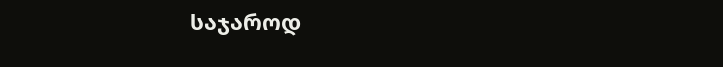საჯაროდ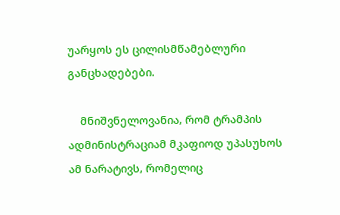უარყოს ეს ცილისმწამებლური განცხადებები.

    მნიშვნელოვანია, რომ ტრამპის ადმინისტრაციამ მკაფიოდ უპასუხოს ამ ნარატივს, რომელიც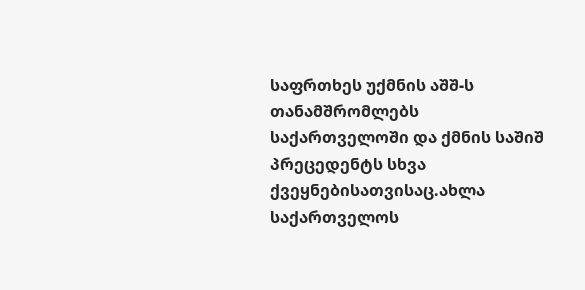საფრთხეს უქმნის აშშ-ს თანამშრომლებს საქართველოში და ქმნის საშიშ პრეცედენტს სხვა ქვეყნებისათვისაც.ახლა საქართველოს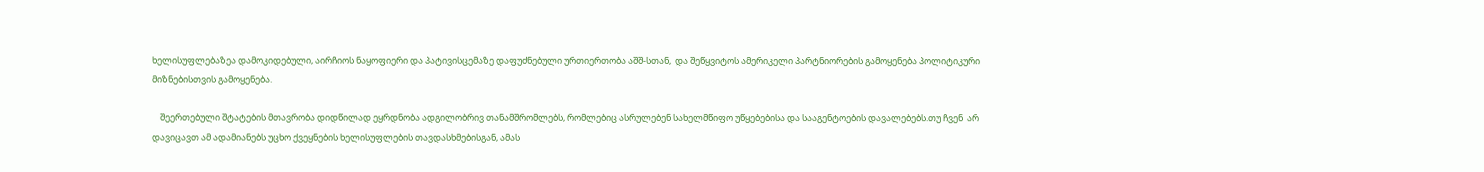ხელისუფლებაზეა დამოკიდებული, აირჩიოს ნაყოფიერი და პატივისცემაზე დაფუძნებული ურთიერთობა აშშ-სთან,  და შეწყვიტოს ამერიკელი პარტნიორების გამოყენება პოლიტიკური მიზნებისთვის გამოყენება.

    შეერთებული შტატების მთავრობა დიდწილად ეყრდნობა ადგილობრივ თანამშრომლებს, რომლებიც ასრულებენ სახელმწიფო უწყებებისა და სააგენტოების დავალებებს.თუ ჩვენ  არ დავიცავთ ამ ადამიანებს უცხო ქვეყნების ხელისუფლების თავდასხმებისგან, ამას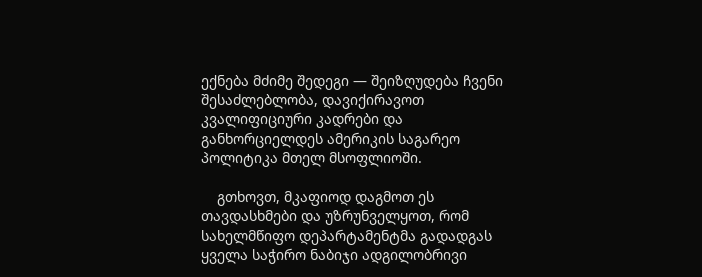ექნება მძიმე შედეგი — შეიზღუდება ჩვენი შესაძლებლობა, დავიქირავოთ კვალიფიციური კადრები და განხორციელდეს ამერიკის საგარეო პოლიტიკა მთელ მსოფლიოში.

    გთხოვთ, მკაფიოდ დაგმოთ ეს თავდასხმები და უზრუნველყოთ, რომ სახელმწიფო დეპარტამენტმა გადადგას ყველა საჭირო ნაბიჯი ადგილობრივი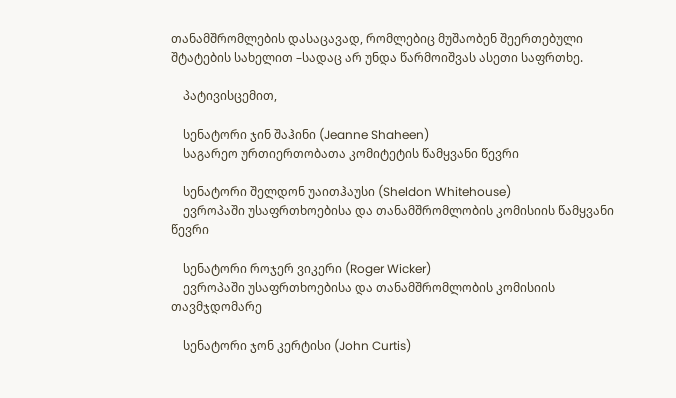თანამშრომლების დასაცავად, რომლებიც მუშაობენ შეერთებული შტატების სახელით –სადაც არ უნდა წარმოიშვას ასეთი საფრთხე.

    პატივისცემით,

    სენატორი ჯინ შაჰინი (Jeanne Shaheen)
    საგარეო ურთიერთობათა კომიტეტის წამყვანი წევრი

    სენატორი შელდონ უაითჰაუსი (Sheldon Whitehouse)
    ევროპაში უსაფრთხოებისა და თანამშრომლობის კომისიის წამყვანი წევრი

    სენატორი როჯერ ვიკერი (Roger Wicker)
    ევროპაში უსაფრთხოებისა და თანამშრომლობის კომისიის თავმჯდომარე

    სენატორი ჯონ კერტისი (John Curtis)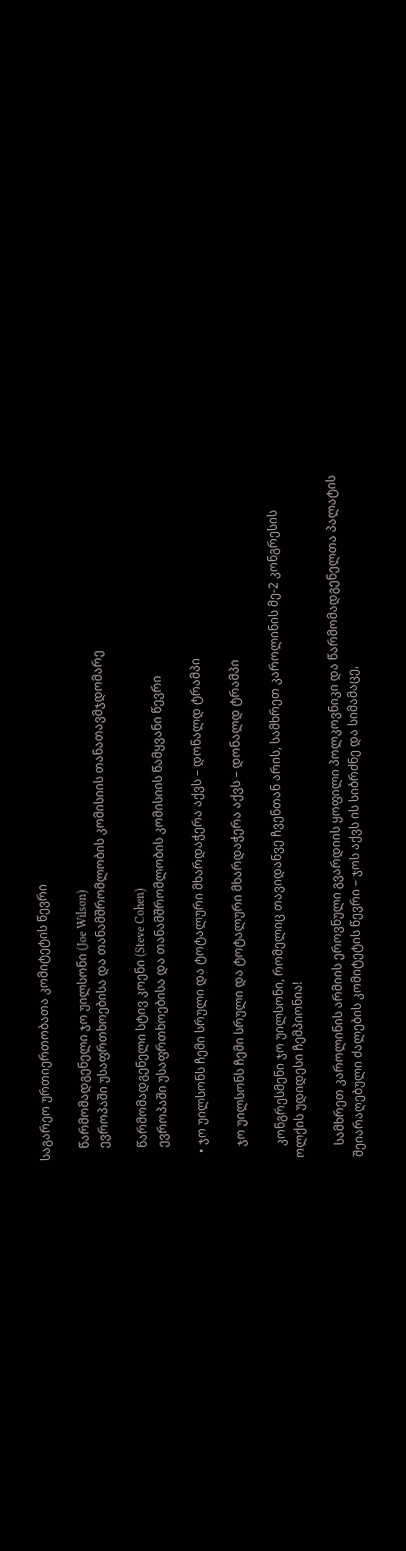საგარეო ურთიერთობათა კომიტეტის წევრი

    წარმომადგენელი ჯო უილსონი (Joe Wilson)
    ევროპაში უსაფრთხოებისა და თანამშრომლობის კომისიის თანათავმჯდომარე

    წარმომადგენელი სტივ კოენი (Steve Cohen)
    ევროპაში უსაფრთხოებისა და თანამშრომლობის კომისიის წამყვანი წევრი

  • ჯო უილსონს ჩემი სრული და ტოტალური მხარდაჭერა აქვს – დონალდ ტრამპი

    ჯო უილსონს ჩემი სრული და ტოტალური მხარდაჭერა აქვს – დონალდ ტრამპი

    კონგრესმენი ჯო უილსონი, რომელიც თავიდანვე ჩვენთან არის, სამხრეთ კაროლინის მე-2 კონგრესის ოლქის უდიდესი ჩემპიონია!

    სამხრეთ კაროლინის არმიის ეროვნული გვარდიის ყოფილი პოლკოვნიკი და წარმომადგენელთა პალატის შეიარაღებული ძალების კომიტეტის წევრი – ჯოს აქვს ის სიბრძნე და სიმამაცე,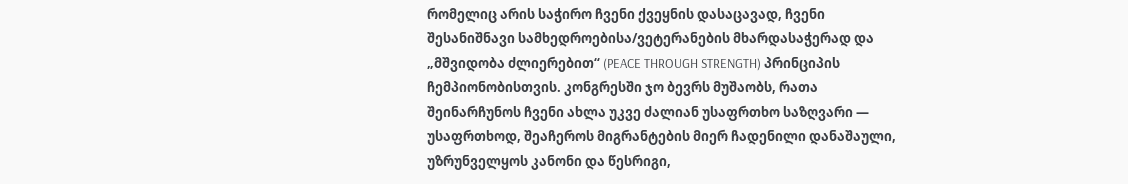რომელიც არის საჭირო ჩვენი ქვეყნის დასაცავად, ჩვენი შესანიშნავი სამხედროებისა/ვეტერანების მხარდასაჭერად და „მშვიდობა ძლიერებით“ (PEACE THROUGH STRENGTH) პრინციპის ჩემპიონობისთვის. კონგრესში ჯო ბევრს მუშაობს, რათა შეინარჩუნოს ჩვენი ახლა უკვე ძალიან უსაფრთხო საზღვარი — უსაფრთხოდ, შეაჩეროს მიგრანტების მიერ ჩადენილი დანაშაული, უზრუნველყოს კანონი და წესრიგი,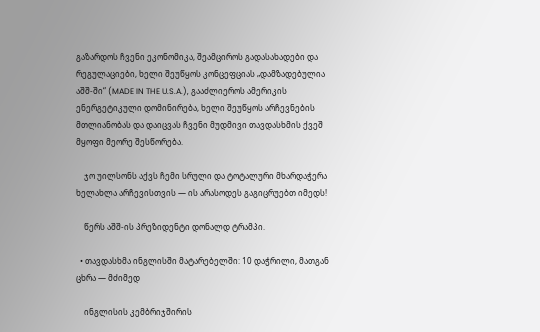გაზარდოს ჩვენი ეკონომიკა, შეამციროს გადასახადები და რეგულაციები, ხელი შეუწყოს კონცეფციას „დამზადებულია აშშ-ში“ (MADE IN THE U.S.A.), გააძლიეროს ამერიკის ენერგეტიკული დომინირება, ხელი შეუწყოს არჩევნების მთლიანობას და დაიცვას ჩვენი მუდმივი თავდასხმის ქვეშ მყოფი მეორე შესწორება.

    ჯო უილსონს აქვს ჩემი სრული და ტოტალური მხარდაჭერა ხელახლა არჩევისთვის — ის არასოდეს გაგიცრუებთ იმედს!

    წერს აშშ-ის პრეზიდენტი დონალდ ტრამპი.

  • თავდასხმა ინგლისში მატარებელში: 10 დაჭრილი, მათგან ცხრა — მძიმედ

    ინგლისის კემბრიჯშირის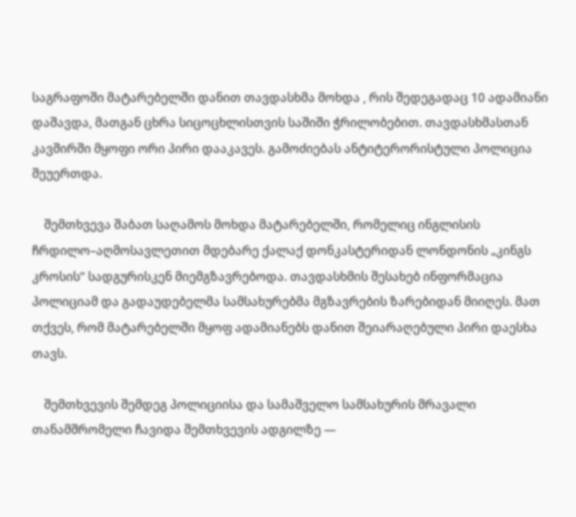საგრაფოში მატარებელში დანით თავდასხმა მოხდა , რის შედეგადაც 10 ადამიანი დაშავდა, მათგან ცხრა სიცოცხლისთვის საშიში ჭრილობებით. თავდასხმასთან კავშირში მყოფი ორი პირი დააკავეს. გამოძიებას ანტიტერორისტული პოლიცია შეუერთდა.

    შემთხვევა შაბათ საღამოს მოხდა მატარებელში, რომელიც ინგლისის ჩრდილო–აღმოსავლეთით მდებარე ქალაქ დონკასტერიდან ლონდონის „კინგს კროსის“ სადგურისკენ მიემგზავრებოდა. თავდასხმის შესახებ ინფორმაცია პოლიციამ და გადაუდებელმა სამსახურებმა მგზავრების ზარებიდან მიიღეს. მათ თქვეს, რომ მატარებელში მყოფ ადამიანებს დანით შეიარაღებული პირი დაესხა თავს.

    შემთხვევის შემდეგ პოლიციისა და სამაშველო სამსახურის მრავალი თანამშრომელი ჩავიდა შემთხვევის ადგილზე —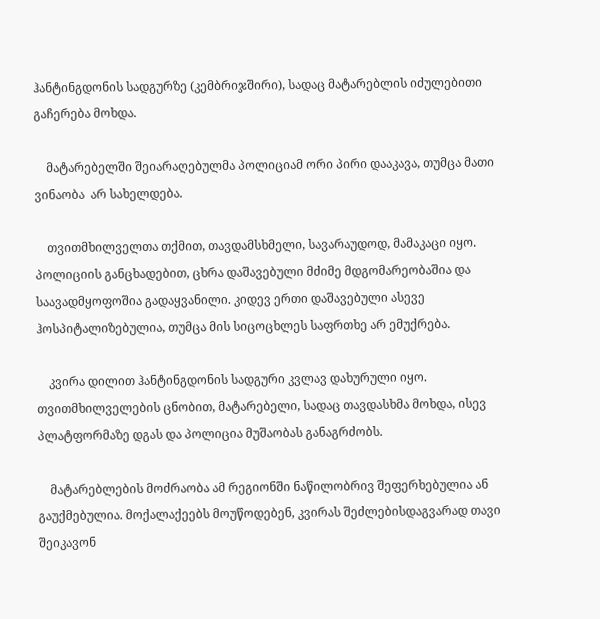ჰანტინგდონის სადგურზე (კემბრიჯშირი), სადაც მატარებლის იძულებითი გაჩერება მოხდა.

    მატარებელში შეიარაღებულმა პოლიციამ ორი პირი დააკავა, თუმცა მათი ვინაობა  არ სახელდება.

    თვითმხილველთა თქმით, თავდამსხმელი, სავარაუდოდ, მამაკაცი იყო. პოლიციის განცხადებით, ცხრა დაშავებული მძიმე მდგომარეობაშია და საავადმყოფოშია გადაყვანილი. კიდევ ერთი დაშავებული ასევე ჰოსპიტალიზებულია, თუმცა მის სიცოცხლეს საფრთხე არ ემუქრება.

    კვირა დილით ჰანტინგდონის სადგური კვლავ დახურული იყო. თვითმხილველების ცნობით, მატარებელი, სადაც თავდასხმა მოხდა, ისევ პლატფორმაზე დგას და პოლიცია მუშაობას განაგრძობს.

    მატარებლების მოძრაობა ამ რეგიონში ნაწილობრივ შეფერხებულია ან გაუქმებულია. მოქალაქეებს მოუწოდებენ, კვირას შეძლებისდაგვარად თავი შეიკავონ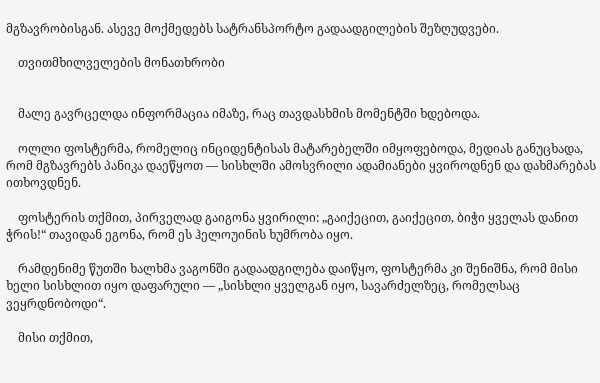მგზავრობისგან. ასევე მოქმედებს სატრანსპორტო გადაადგილების შეზღუდვები.

    თვითმხილველების მონათხრობი


    მალე გავრცელდა ინფორმაცია იმაზე, რაც თავდასხმის მომენტში ხდებოდა.

    ოლლი ფოსტერმა, რომელიც ინციდენტისას მატარებელში იმყოფებოდა, მედიას განუცხადა, რომ მგზავრებს პანიკა დაეწყოთ — სისხლში ამოსვრილი ადამიანები ყვიროდნენ და დახმარებას ითხოვდნენ.

    ფოსტერის თქმით, პირველად გაიგონა ყვირილი: „გაიქეცით, გაიქეცით, ბიჭი ყველას დანით ჭრის!“ თავიდან ეგონა, რომ ეს ჰელოუინის ხუმრობა იყო.

    რამდენიმე წუთში ხალხმა ვაგონში გადაადგილება დაიწყო, ფოსტერმა კი შენიშნა, რომ მისი ხელი სისხლით იყო დაფარული — „სისხლი ყველგან იყო, სავარძელზეც, რომელსაც ვეყრდნობოდი“.

    მისი თქმით,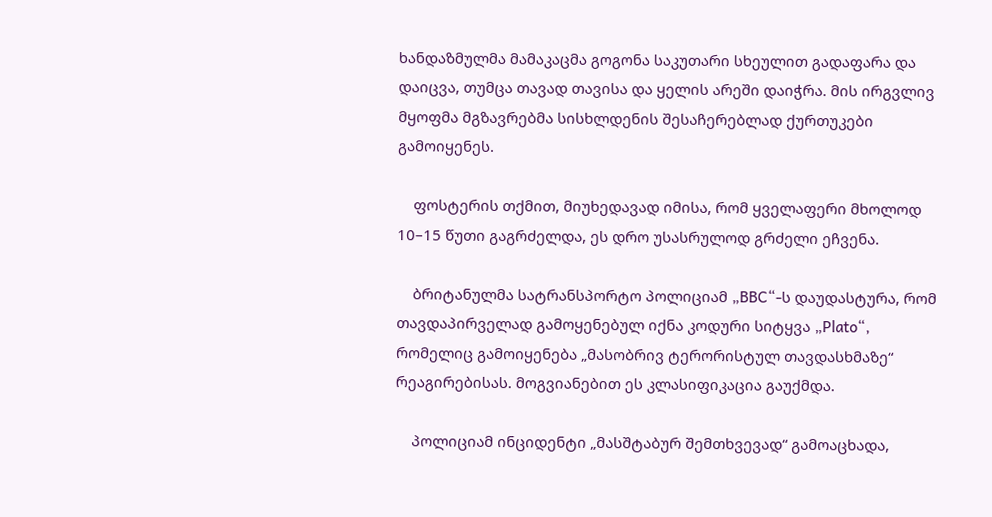ხანდაზმულმა მამაკაცმა გოგონა საკუთარი სხეულით გადაფარა და დაიცვა, თუმცა თავად თავისა და ყელის არეში დაიჭრა. მის ირგვლივ მყოფმა მგზავრებმა სისხლდენის შესაჩერებლად ქურთუკები გამოიყენეს.

    ფოსტერის თქმით, მიუხედავად იმისა, რომ ყველაფერი მხოლოდ 10–15 წუთი გაგრძელდა, ეს დრო უსასრულოდ გრძელი ეჩვენა.

    ბრიტანულმა სატრანსპორტო პოლიციამ „BBC“-ს დაუდასტურა, რომ თავდაპირველად გამოყენებულ იქნა კოდური სიტყვა „Plato“, რომელიც გამოიყენება „მასობრივ ტერორისტულ თავდასხმაზე“ რეაგირებისას. მოგვიანებით ეს კლასიფიკაცია გაუქმდა.

    პოლიციამ ინციდენტი „მასშტაბურ შემთხვევად“ გამოაცხადა,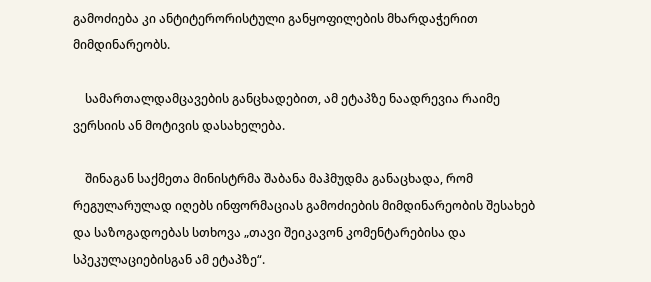გამოძიება კი ანტიტერორისტული განყოფილების მხარდაჭერით მიმდინარეობს.

    სამართალდამცავების განცხადებით, ამ ეტაპზე ნაადრევია რაიმე ვერსიის ან მოტივის დასახელება.

    შინაგან საქმეთა მინისტრმა შაბანა მაჰმუდმა განაცხადა, რომ რეგულარულად იღებს ინფორმაციას გამოძიების მიმდინარეობის შესახებ და საზოგადოებას სთხოვა „თავი შეიკავონ კომენტარებისა და სპეკულაციებისგან ამ ეტაპზე“.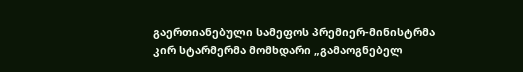გაერთიანებული სამეფოს პრემიერ-მინისტრმა კირ სტარმერმა მომხდარი „გამაოგნებელ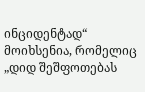ინციდენტად“ მოიხსენია, რომელიც „დიდ შეშფოთებას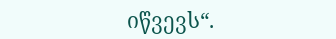იწვევს“.